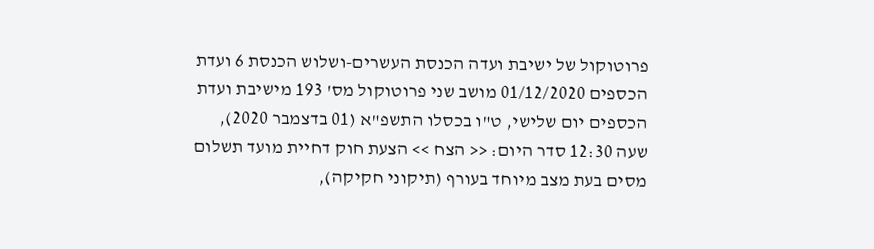פרוטוקול של ישיבת ועדה הכנסת העשרים-ושלוש הכנסת 6 ועדת הכספים 01/12/2020 מושב שני פרוטוקול מס' 193 מישיבת ועדת הכספים יום שלישי, ט"ו בכסלו התשפ"א (01 בדצמבר 2020), שעה 12:30 סדר היום: << הצח >> הצעת חוק דחיית מועד תשלום מסים בעת מצב מיוחד בעורף (תיקוני חקיקה),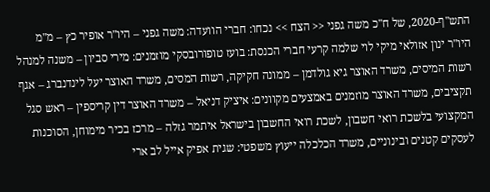התש"ף-2020, של ח"כ משה גפני << הצח >> נכחו: חברי הוועדה: משה גפני – היו"ר אופיר כץ – מ"מ היו"ר ינון אזולאי מיקי לוי שלמה קרעי חברי הכנסת: בועז טופורובסקי מוזמנים: מירי סביון – משנה למנהל רשות המיסים, משרד האוצר גיא גולדמן – ממונה חקיקה, רשות המסים, משרד האוצר יעל לינדנברג – אגף תקציבים, משרד האוצר מוזמנים באמצעים מקוונים: איציק דניאל – משרד האוצר דין קריספין – ראש סגל המקצועי בלשכת רואי חשבון, לשכת רואי החשבון בישראל איתמר גזלה – מרכז בכיר מימוחן, הסוכנות לעסקים קטנים ובינוניים, משרד הכלכלה ייעוץ משפטי: שגית אפיק אייל לב ארי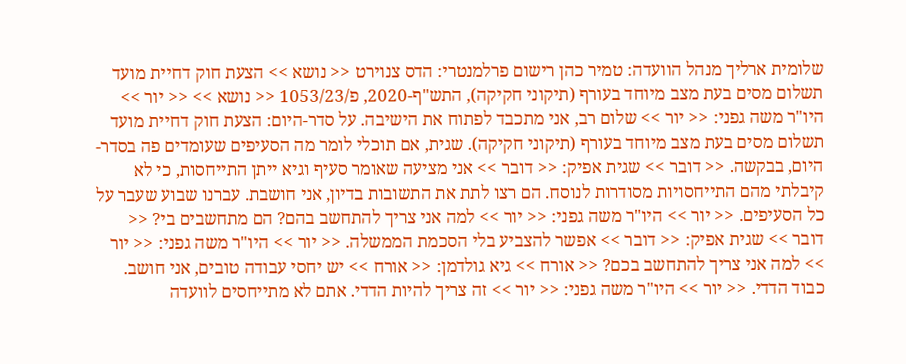שלומית ארליך מנהל הוועדה: טמיר כהן רישום פרלמנטרי: הדס צנוירט << נושא >> הצעת חוק דחיית מועד תשלום מסים בעת מצב מיוחד בעורף (תיקוני חקיקה), התש"ף-2020, פ/1053/23 << נושא >> << יור >> היו"ר משה גפני: << יור >> שלום רב, אני מתכבד לפתוח את הישיבה. על סדר-היום: הצעת חוק דחיית מועד תשלום מסים בעת מצב מיוחד בעורף (תיקוני חקיקה). שגית, אם תוכלי לומר מה הסעיפים שעומדים פה בסדר-היום, בבקשה. << דובר >> שגית אפיק: << דובר >> אני מציעה שאומר סעיף וגיא ייתן התייחסות, כי לא קיבלתי מהם התייחסויות מסודרות לנוסח. הם רצו לתת את התשובות בדיון, אני חושבת. עברנו שבוע שעבר על כל הסעיפים. << יור >> היו"ר משה גפני: << יור >> למה אני צריך להתחשב בהם? הם מתחשבים בי? << דובר >> שגית אפיק: << דובר >> אפשר להצביע בלי הסכמת הממשלה. << יור >> היו"ר משה גפני: << יור >> למה אני צריך להתחשב בכם? << אורח >> גיא גולדמן: << אורח >> יש יחסי עבודה טובים, אני חושב. כבוד הדדי. << יור >> היו"ר משה גפני: << יור >> זה צריך להיות הדדי. אתם לא מתייחסים לוועדה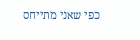כפי שאני מתייחס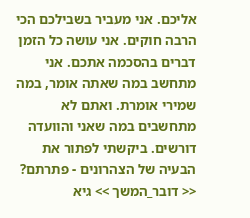אליכם. אני מעביר בשבילכם הכי הרבה חוקים. אני עושה כל הזמן דברים בהסכמה אתכם. אני מתחשב במה שאתה אומר, במה שמירי אומרת. ואתם לא מתחשבים במה שאני והוועדה דורשים. ביקשתי לפתור את הבעיה של הצהרונים - פתרתם? << דובר_המשך >> גיא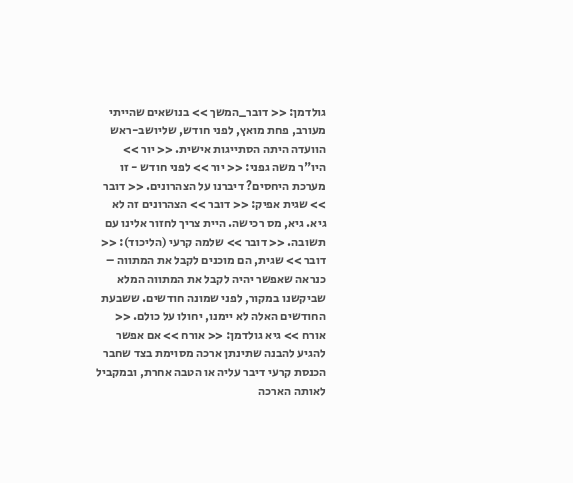גולדמן: << דובר_המשך >> בנושאים שהייתי מעורב, פחת מואץ, לפני חודש, שליושב-ראש הוועדה היתה הסתייגות אישית. << יור >> היו"ר משה גפני: << יור >> לפני חודש - זו מערכת היחסים? דיברנו על הצהרונים. << דובר >> שגית אפיק: << דובר >> הצהרונים זה לא גיא. גיא, מס רכישה. היית צריך לחזור אלינו עם תשובה. << דובר >> שלמה קרעי (הליכוד): << דובר >> שגית, הם מוכנים לקבל את המתווה – כנראה שאפשר יהיה לקבל את המתווה המלא שביקשנו במקור, לפני שמונה חודשים. ששבעת החודשים האלה לא יימנו, יחולו על כולם. << אורח >> גיא גולדמן: << אורח >> אם אפשר להגיע להבנה שתינתן ארכה מסוימת בצד שחבר הכנסת קרעי דיבר עליה או הטבה אחרת, ובמקביל לאותה הארכה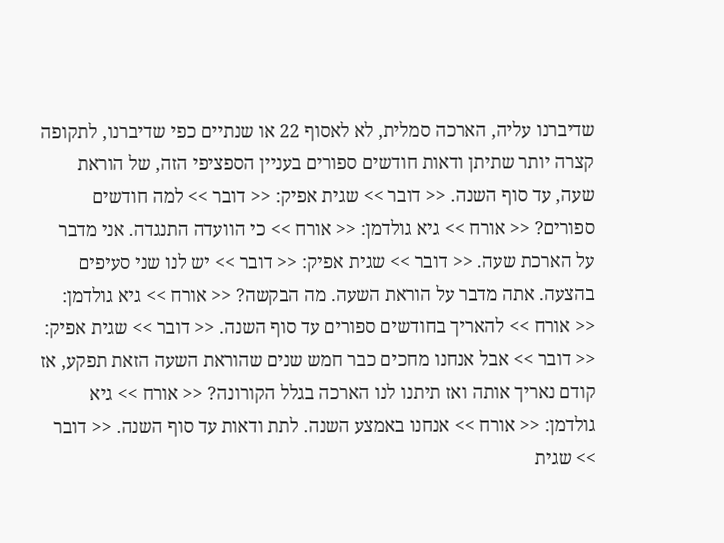שדיברנו עליה, הארכה סמלית, לא לאסוף 22 או שנתיים כפי שדיברנו, לתקופה קצרה יותר שתיתן ודאות חודשים ספורים בעניין הספציפי הזה, של הוראת שעה, עד סוף השנה. << דובר >> שגית אפיק: << דובר >> למה חודשים ספורים? << אורח >> גיא גולדמן: << אורח >> כי הוועדה התנגדה. אני מדבר על הארכת שעה. << דובר >> שגית אפיק: << דובר >> יש לנו שני סעיפים בהצעה. אתה מדבר על הוראת השעה. מה הבקשה? << אורח >> גיא גולדמן: << אורח >> להאריך בחודשים ספורים עד סוף השנה. << דובר >> שגית אפיק: << דובר >> אבל אנחנו מחכים כבר חמש שנים שהוראת השעה הזאת תפקע, אז קודם נאריך אותה ואז תיתנו לנו הארכה בגלל הקורונה? << אורח >> גיא גולדמן: << אורח >> אנחנו באמצע השנה. לתת ודאות עד סוף השנה. << דובר >> שגית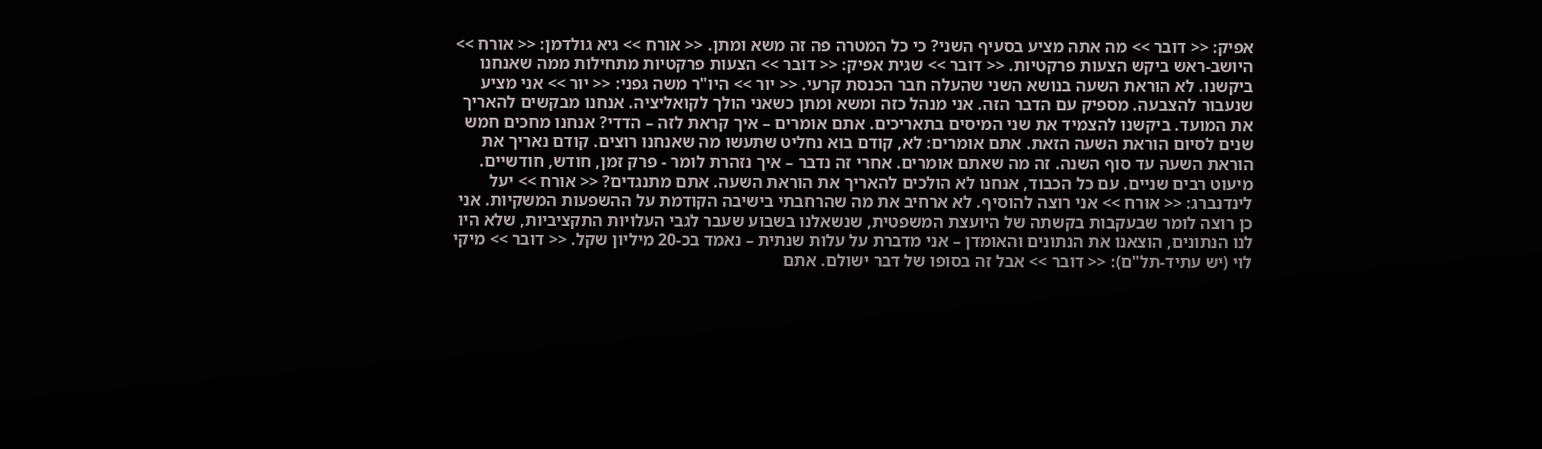אפיק: << דובר >> מה אתה מציע בסעיף השני? כי כל המטרה פה זה משא ומתן. << אורח >> גיא גולדמן: << אורח >> היושב-ראש ביקש הצעות פרקטיות. << דובר >> שגית אפיק: << דובר >> הצעות פרקטיות מתחילות ממה שאנחנו ביקשנו. לא הוראת השעה בנושא השני שהעלה חבר הכנסת קרעי. << יור >> היו"ר משה גפני: << יור >> אני מציע שנעבור להצבעה. מספיק עם הדבר הזה. אני מנהל כזה ומשא ומתן כשאני הולך לקואליציה. אנחנו מבקשים להאריך את המועד. ביקשנו להצמיד את שני המיסים בתאריכים. אתם אומרים – איך קראת לזה – הדדי? אנחנו מחכים חמש שנים לסיום הוראת השעה הזאת. אתם אומרים: לא, קודם בוא נחליט שתעשו מה שאנחנו רוצים. קודם נאריך את הוראת השעה עד סוף השנה. זה מה שאתם אומרים. אחרי זה נדבר – איך נזהרת לומר - פרק זמן, חודש, חודשיים. מיעוט רבים שניים. עם כל הכבוד, אנחנו לא הולכים להאריך את הוראת השעה. אתם מתנגדים? << אורח >> יעל לינדנברג: << אורח >> אני רוצה להוסיף. לא ארחיב את מה שהרחבתי בישיבה הקודמת על ההשפעות המשקיות. אני כן רוצה לומר שבעקבות בקשתה של היועצת המשפטית, שנשאלנו בשבוע שעבר לגבי העלויות התקציביות, שלא היו לנו הנתונים, הוצאנו את הנתונים והאומדן – אני מדברת על עלות שנתית – נאמד בכ-20 מיליון שקל. << דובר >> מיקי לוי (יש עתיד-תל"ם): << דובר >> אבל זה בסופו של דבר ישולם. אתם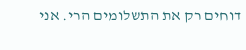דוחים רק את התשלומים הרי. אני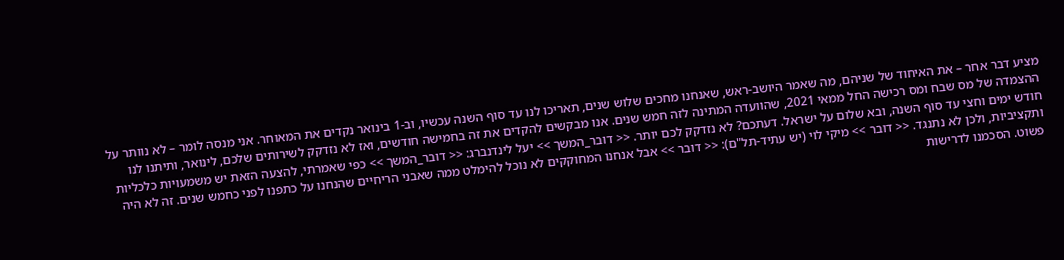מציע דבר אחר – את האיחוד של שניהם, מה שאמר היושב-ראש, שאנחנו מחכים שלוש שנים, תאריכו לנו עד סוף השנה עכשיו, וב-1 בינואר נקדים את המאוחר. אני מנסה לומר – לא נוותר על ההצמדה של מס שבח ומס רכישה החל ממאי 2021, שהוועדה המתינה לזה חמש שנים. אנו מבקשים להקדים את זה בחמישה חודשים, ואז לא נזדקק לשירותים שלכם, לינואר, ותיתנו לנו חודש ימים וחצי עד סוף השנה, ובא שלום על ישראל. דעתכם? לא נזדקק לכם יותר. << דובר_המשך >> יעל לינדנברג: << דובר_המשך >> כפי שאמרתי, להצעה הזאת יש משמעויות כלכליות ותקציביות, ולכן לא נתנגד. << דובר >> מיקי לוי (יש עתיד-תל"ם): << דובר >> אבל אנחנו המחוקקים לא נוכל להימלט ממה שאבני הריחיים שהנחנו על כתפנו לפני כחמש שנים. זה לא היה פשוט. הסכמנו לדרישות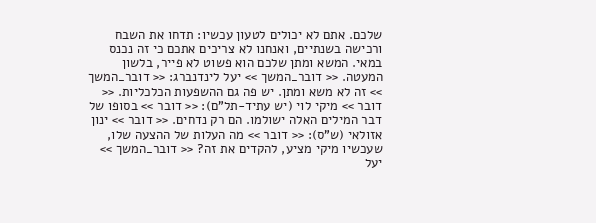שלכם. אתם לא יכולים לטעון עכשיו: תדחו את השבח ורכישה בשנתיים, ואנחנו לא צריכים אתכם כי זה נכנס במאי. המשא ומתן שלכם הוא פשוט לא פייר, בלשון המעטה. << דובר_המשך >> יעל לינדנברג: << דובר_המשך >> זה לא משא ומתן. יש פה גם ההשפעות הכלכליות. << דובר >> מיקי לוי (יש עתיד-תל"ם): << דובר >> בסופו של דבר המילים האלה ישולמו. הם רק נדחים. << דובר >> ינון אזולאי (ש"ס): << דובר >> מה העלות של ההצעה שלו, שעכשיו מיקי מציע, להקדים את זה? << דובר_המשך >> יעל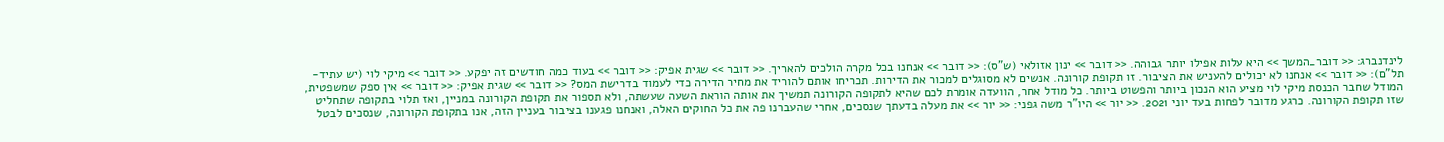לינדנברג: << דובר_המשך >> היא עלות אפילו יותר גבוהה. << דובר >> ינון אזולאי (ש"ס): << דובר >> אנחנו בכל מקרה הולכים להאריך. << דובר >> שגית אפיק: << דובר >> בעוד כמה חודשים זה יפקע. << דובר >> מיקי לוי (יש עתיד-תל"ם): << דובר >> אנחנו לא יכולים להעניש את הציבור. זו תקופת קורונה. אנשים לא מסוגלים למכור את הדירות. תכריחו אותם להוריד את מחיר הדירה כדי לעמוד בדרישת המס? << דובר >> שגית אפיק: << דובר >> אין ספק שמשפטית, המודל שחבר הכנסת מיקי לוי מציע הוא הנכון ביותר והפשוט ביותר. כל מודל אחר, הוועדה אומרת לכם שהיא לתקופה הקורונה תמשיך את אותה הוראת השעה שעשתה, ולא תספור את תקופת הקורונה במניין, ואז תלוי בתקופה שתחליט שזו תקופת הקורונה. כרגע מדובר לפחות בעד יוני 2021. << יור >> היו"ר משה גפני: << יור >> את מעלה בדעתך שנסכים, אחרי שהעברנו פה את כל החוקים האלה, ואנחנו פגענו בציבור בעניין הזה, אנו בתקופת הקורונה, שנסכים לבטל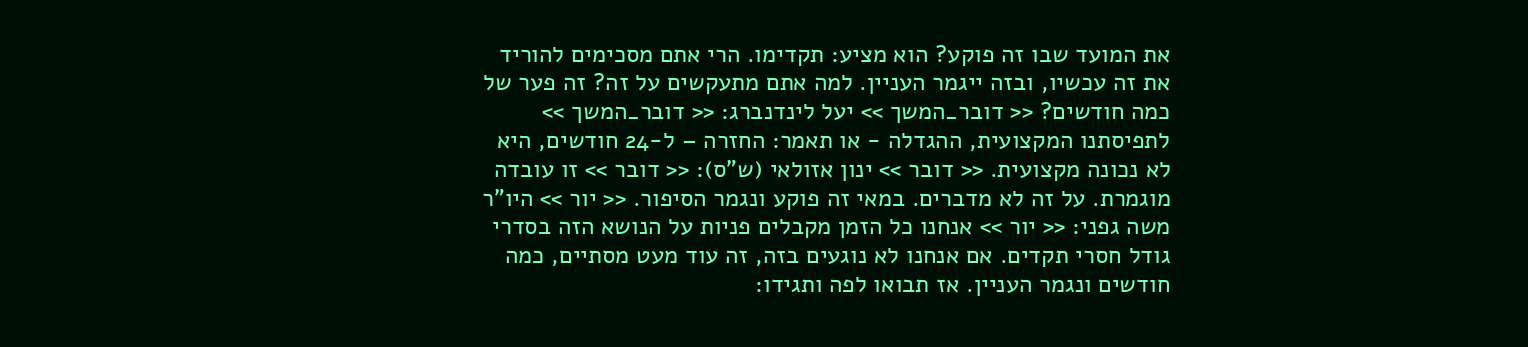את המועד שבו זה פוקע? הוא מציע: תקדימו. הרי אתם מסכימים להוריד את זה עכשיו, ובזה ייגמר העניין. למה אתם מתעקשים על זה? זה פער של כמה חודשים? << דובר_המשך >> יעל לינדנברג: << דובר_המשך >> לתפיסתנו המקצועית, ההגדלה - או תאמר: החזרה – ל-24 חודשים, היא לא נכונה מקצועית. << דובר >> ינון אזולאי (ש"ס): << דובר >> זו עובדה מוגמרת. על זה לא מדברים. במאי זה פוקע ונגמר הסיפור. << יור >> היו"ר משה גפני: << יור >> אנחנו כל הזמן מקבלים פניות על הנושא הזה בסדרי גודל חסרי תקדים. אם אנחנו לא נוגעים בזה, זה עוד מעט מסתיים, כמה חודשים ונגמר העניין. אז תבואו לפה ותגידו: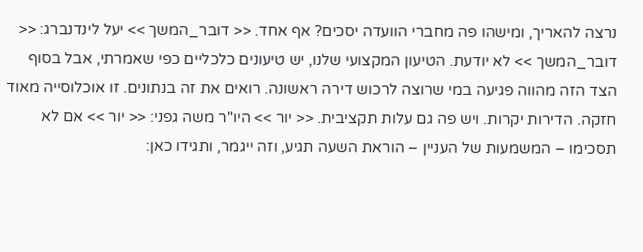נרצה להאריך, ומישהו פה מחברי הוועדה יסכים? אף אחד. << דובר_המשך >> יעל לינדנברג: << דובר_המשך >> לא יודעת. הטיעון המקצועי שלנו, יש טיעונים כלכליים כפי שאמרתי, אבל בסוף הצד הזה מהווה פגיעה במי שרוצה לרכוש דירה ראשונה. רואים את זה בנתונים. זו אוכלוסייה מאוד חזקה. הדירות יקרות. ויש פה גם עלות תקציבית. << יור >> היו"ר משה גפני: << יור >> אם לא תסכימו – המשמעות של העניין – הוראת השעה תגיע, וזה ייגמר, ותגידו כאן: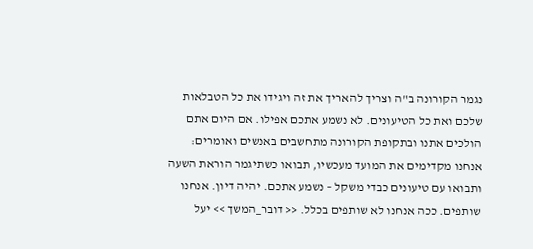נגמר הקורונה ב"ה וצריך להאריך את זה ויגידו את כל הטבלאות שלכם ואת כל הטיעונים. לא נשמע אתכם אפילו. אם היום אתם הולכים אתנו ובתקופת הקורונה מתחשבים באנשים ואומרים: אנחנו מקדימים את המועד מעכשיו, תבואו כשתיגמר הוראת השעה ותבואו עם טיעונים כבדי משקל – נשמע אתכם. יהיה דיון. אנחנו שותפים. ככה אנחנו לא שותפים בכלל. << דובר_המשך >> יעל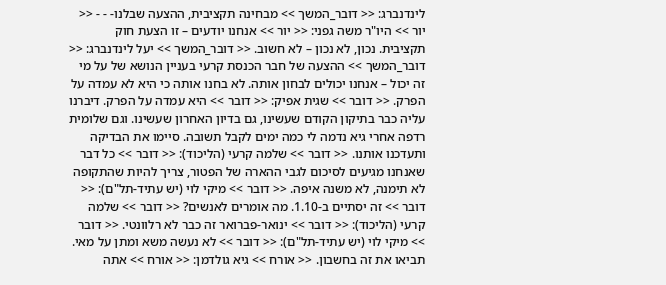לינדנברג: << דובר_המשך >> מבחינה תקציבית, ההצעה שבלנו- - - << יור >> היו"ר משה גפני: << יור >> אנחנו יודעים – זו הצעת חוק תקציבית. נכון, לא נכון – לא חשוב. << דובר_המשך >> יעל לינדנברג: << דובר_המשך >> ההצעה של חבר הכנסת קרעי בעניין הנושא של על מי זה יכול – אנחנו יכולים לבחון אותה. לא בחנו אותה כי היא לא עמדה על הפרק. << דובר >> שגית אפיק: << דובר >> היא עמדה על הפרק. דיברנו עליה כבר בתיקון הקודם שעשינו, גם בדיון האחרון שעשינו. וגם שלומית רדפה אחרי גיא נדמה לי כמה ימים לקבל תשובה. סיימו את הבדיקה ותעדכנו אותנו. << דובר >> שלמה קרעי (הליכוד): << דובר >> כל דבר שאנחנו מגיעים לסיכום לגבי ההארה של הפטור, צריך להיות שהתקופה לא תימנה, לא משנה איפה. << דובר >> מיקי לוי (יש עתיד-תל"ם): << דובר >> זה יסתיים ב-1.10. מה אומרים לאנשים? << דובר >> שלמה קרעי (הליכוד): << דובר >> ינואר-פברואר זה כבר לא רלוונטי. << דובר >> מיקי לוי (יש עתיד-תל"ם): << דובר >> לא נעשה משא ומתן על מאי. תביאו את זה בחשבון. << אורח >> גיא גולדמן: << אורח >> אתה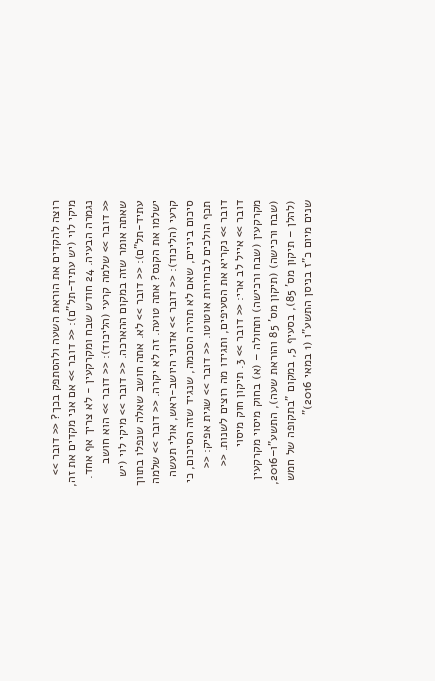רוצה להקדים את הוראת השעה ולהסתפק בכך? << דובר >> מיקי לוי (יש עתיד-תל"ם): << דובר >> אם אני מקדים את זה, נגמרה הבעיה. 24 חודש שבח ומקרקעין - לא צריך אף אחד. << דובר >> שלמה קרעי (הליכוד): << דובר >> הוא חושב שאתה אומר שזה במקום ההארכה. << דובר >> מיקי לוי (יש עתיד-תל"ם): << דובר >> לא. אתה חושב שאלה שנפלו בתווך ישלמו את הקנס? אתה טועה. זה לא יקרה. << דובר >> שלמה קרעי (הליכוד): << דובר >> אדוני היושב-ראש, אולי תעשה סיכום ביניים, שאם לא תהיה הסכמה, שנגיד שזה הסיכום, כי תכף הולכים לבחירות אוטוטו. << דובר >> שגית אפיק: << דובר >> נקריא את הסעיפים, ותגידו מה רוצים לשנות. << דובר >> אייל לב ארי: << דובר >> 3. תיקון חוק מיסוי מקרקעין (שבח ורכישה) ותחולה – (א) בחוק מיסוי מקרקעין (שבח ורכישה) (תיקון מס' 85 והוראת שעה), התשע"ו–2016, (להלן – תיקון מס' 85), בסעיף 5, במקום "בתקופה של חמש שנים מיום כ"ז בניסן התשע"ו (1 במאי 2016)"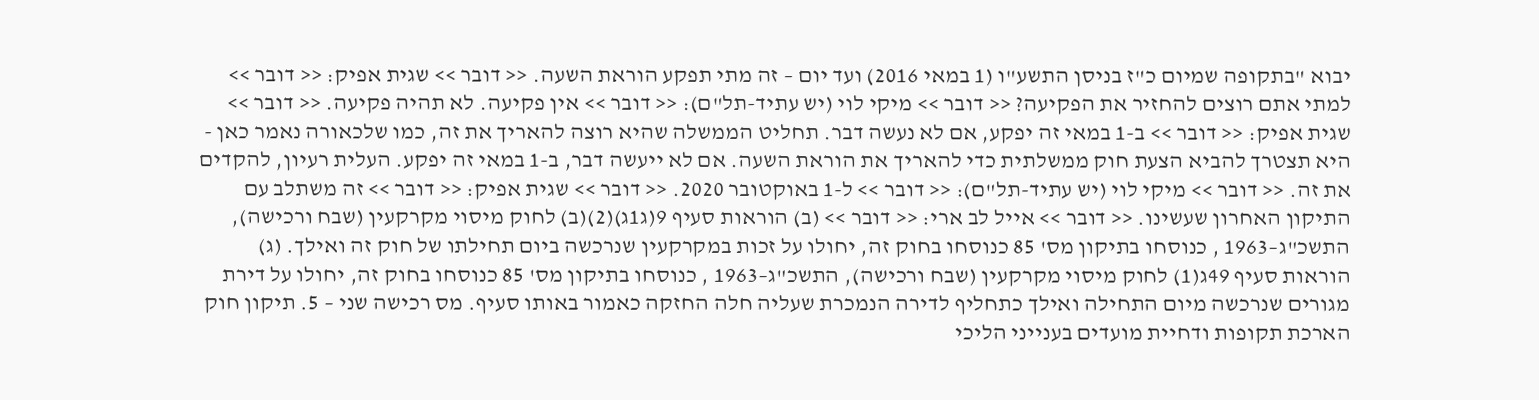יבוא "בתקופה שמיום כ"ז בניסן התשע"ו (1 במאי 2016) ועד יום – זה מתי תפקע הוראת השעה. << דובר >> שגית אפיק: << דובר >> למתי אתם רוצים להחזיר את הפקיעה? << דובר >> מיקי לוי (יש עתיד-תל"ם): << דובר >> אין פקיעה. לא תהיה פקיעה. << דובר >> שגית אפיק: << דובר >> ב-1 במאי זה יפקע, אם לא נעשה דבר. תחליט הממשלה שהיא רוצה להאריך את זה, כמו שלכאורה נאמר כאן - היא תצטרך להביא הצעת חוק ממשלתית כדי להאריך את הוראת השעה. אם לא ייעשה דבר, ב-1 במאי זה יפקע. העלית רעיון, להקדים את זה. << דובר >> מיקי לוי (יש עתיד-תל"ם): << דובר >> ל-1 באוקטובר 2020. << דובר >> שגית אפיק: << דובר >> זה משתלב עם התיקון האחרון שעשינו. << דובר >> אייל לב ארי: << דובר >> (ב) הוראות סעיף 9(ג1ג)(2)(ב) לחוק מיסוי מקרקעין (שבח ורכישה), התשכ"ג–1963 , כנוסחו בתיקון מס' 85 כנוסחו בחוק זה, יחולו על זכות במקרקעין שנרכשה ביום תחילתו של חוק זה ואילך. (ג) הוראות סעיף 49ג(1) לחוק מיסוי מקרקעין (שבח ורכישה), התשכ"ג–1963 , כנוסחו בתיקון מס' 85 כנוסחו בחוק זה, יחולו על דירת מגורים שנרכשה מיום התחילה ואילך כתחליף לדירה הנמכרת שעליה חלה החזקה כאמור באותו סעיף. מס רכישה שני – 5. תיקון חוק הארכת תקופות ודחיית מועדים בענייני הליכי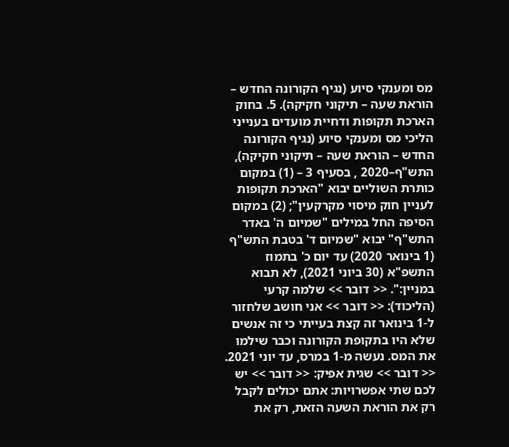מס ומענקי סיוע (נגיף הקורונה החדש – הוראת שעה – תיקוני חקיקה). 5. בחוק הארכת תקופות ודחיית מועדים בענייני הליכי מס ומענקי סיוע (נגיף הקורונה החדש – הוראת שעה – תיקוני חקיקה), התש"ף–2020 , בסעיף 3 – (1) במקום כותרת השוליים יבוא "הארכת תקופות לעניין חוק מיסוי מקרקעין"; (2) במקום הסיפה החל במילים "שמיום ה' באדר התש"ף" יבוא "שמיום ד' בטבת התש"ף (1 בינואר 2020) עד יום כ' בתמוז התשפ"א (30 ביוני 2021), לא תבוא במניין:". << דובר >> שלמה קרעי (הליכוד): << דובר >> אני חושב שלחזור ל-1 בינואר זה קצת בעייתי כי זה אנשים שלא היו בתקופת הקורונה וכבר שילמו את המס. נעשה מ-1 במרס, עד יוני 2021. << דובר >> שגית אפיק: << דובר >> יש לכם שתי אפשרויות: אתם יכולים לקבל רק את הוראת השעה הזאת, רק את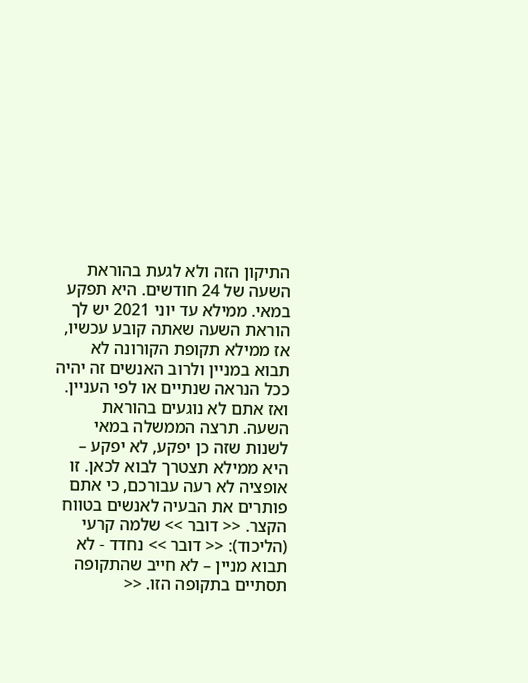התיקון הזה ולא לגעת בהוראת השעה של 24 חודשים. היא תפקע במאי. ממילא עד יוני 2021 יש לך הוראת השעה שאתה קובע עכשיו, אז ממילא תקופת הקורונה לא תבוא במניין ולרוב האנשים זה יהיה ככל הנראה שנתיים או לפי העניין. ואז אתם לא נוגעים בהוראת השעה. תרצה הממשלה במאי לשנות שזה כן יפקע, לא יפקע – היא ממילא תצטרך לבוא לכאן. זו אופציה לא רעה עבורכם, כי אתם פותרים את הבעיה לאנשים בטווח הקצר. << דובר >> שלמה קרעי (הליכוד): << דובר >> נחדד - לא תבוא מניין – לא חייב שהתקופה תסתיים בתקופה הזו. <<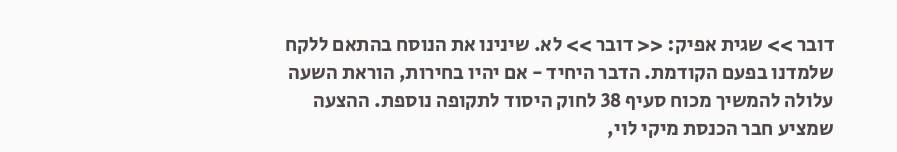דובר >> שגית אפיק: << דובר >> לא. שינינו את הנוסח בהתאם ללקח שלמדנו בפעם הקודמת. הדבר היחיד - אם יהיו בחירות, הוראת השעה עלולה להמשיך מכוח סעיף 38 לחוק היסוד לתקופה נוספת. ההצעה שמציע חבר הכנסת מיקי לוי,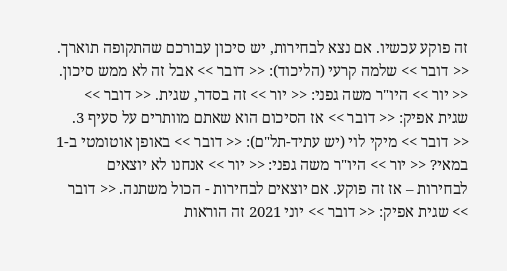זה פוקע עכשיו. אם נצא לבחירות, יש סיכון עבורכם שהתקופה תוארך. << דובר >> שלמה קרעי (הליכוד): << דובר >> אבל זה לא ממש סיכון. << יור >> היו"ר משה גפני: << יור >> זה בסדר, שגית. << דובר >> שגית אפיק: << דובר >> אז הסיכום הוא שאתם מוותרים על סעיף 3. << דובר >> מיקי לוי (יש עתיד-תל"ם): << דובר >> באופן אוטומטי ב-1 במאי? << יור >> היו"ר משה גפני: << יור >> אנחנו לא יוצאים לבחירות – אז זה פוקע. אם יוצאים לבחירות - הכול משתנה. << דובר >> שגית אפיק: << דובר >> יוני 2021 זה הוראות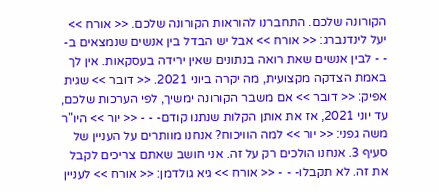הקורונה שלכם. התחברנו להוראות הקורונה שלכם. << אורח >> יעל לינדנברג: << אורח >> אבל יש הבדל בין אנשים שנמצאים ב- - - לבין אנשים שאת רואה בנתונים שאין ירידה בעסקאות. אין לך באמת הצדקה מקצועית, מה יקרה ביוני 2021. << דובר >> שגית אפיק: << דובר >> אם משבר הקורונה ימשיך, לפי הערכות שלכם, עד יוני 2021, אז את אותן הקלות שנתנו קודם- - - << יור >> היו"ר משה גפני: << יור >> למה הוויכוח? אנחנו מוותרים על העניין של סעיף 3. אנחנו הולכים רק על זה. אני חושב שאתם צריכים לקבל את זה. לא תקבלו- - - << אורח >> גיא גולדמן: << אורח >> לעניין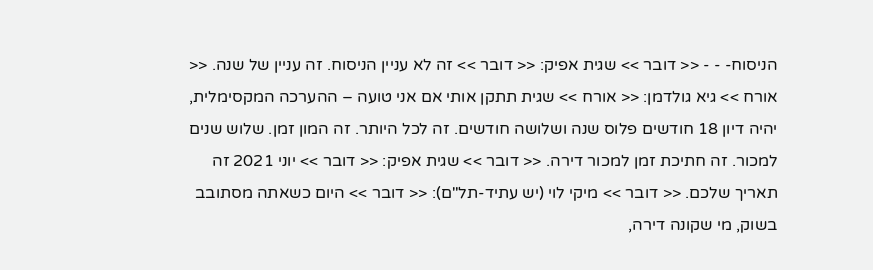הניסוח- - - << דובר >> שגית אפיק: << דובר >> זה לא עניין הניסוח. זה עניין של שנה. << אורח >> גיא גולדמן: << אורח >> שגית תתקן אותי אם אני טועה – ההערכה המקסימלית, יהיה דיון 18 חודשים פלוס שנה ושלושה חודשים. זה לכל היותר. זה המון זמן. שלוש שנים למכור. זה חתיכת זמן למכור דירה. << דובר >> שגית אפיק: << דובר >> יוני 2021 זה תאריך שלכם. << דובר >> מיקי לוי (יש עתיד-תל"ם): << דובר >> היום כשאתה מסתובב בשוק, מי שקונה דירה,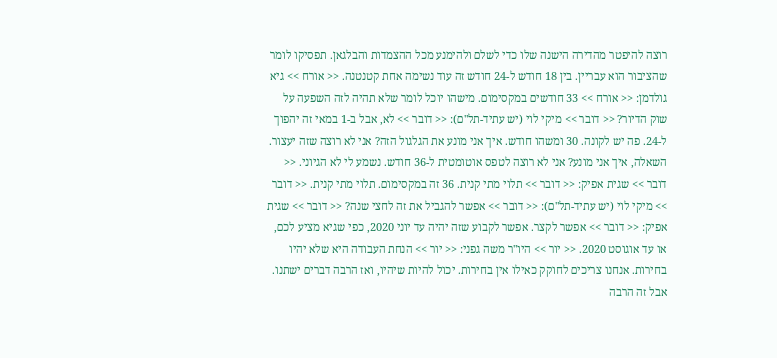רוצה להיפטר מהדירה הישנה שלו כדי לשלם ולהימנע מכל ההצמדות והבלגאן. תפסיקו לומר שהציבור הוא עבריין. בין 18 חודש ל-24 חודש זה עוד נשימה אחת קטנטנה. << אורח >> גיא גולדמן: << אורח >> 33 חודשים במקסימום. מישהו יוכל לומר שלא תהיה לזה השפעה על שוק הדיור? << דובר >> מיקי לוי (יש עתיד-תל"ם): << דובר >> לא, אבל ב-1 במאי זה יהפוך ל-24. פה יש לקונה. 30 ומשהו חודש. איך אני מונע את הגלגול הזה? אני לא רוצה שזה יעצור. השאלה, איך אני מונע? אני לא רוצה לטפס אוטומטית ל-36 חודש. נשמע לי לא הגיוני. << דובר >> שגית אפיק: << דובר >> תלוי מתי קנית. 36 זה במקסימום. תלוי מתי קנית. << דובר >> מיקי לוי (יש עתיד-תל"ם): << דובר >> אפשר להגביל את זה לחצי שנה? << דובר >> שגית אפיק: << דובר >> אפשר לקצר. אפשר לקבוע שזה יהיה עד יוני 2020, כפי שגיא מציע לכם, או עד אוגוסט 2020. << יור >> היו"ר משה גפני: << יור >> הנחת העבודה היא שלא יהיו בחירות. אנחנו צריכים לחוקק כאילו אין בחירות. יכול להיות שיהיו, ואז הרבה דברים ישתנו. אבל זה הרבה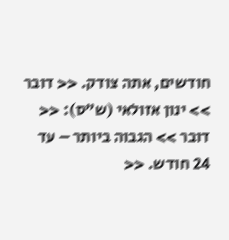חודשים, אתה צודק. << דובר >> ינון אזולאי (ש"ס): << דובר >> הגבוה ביותר – עד 24 חודש. <<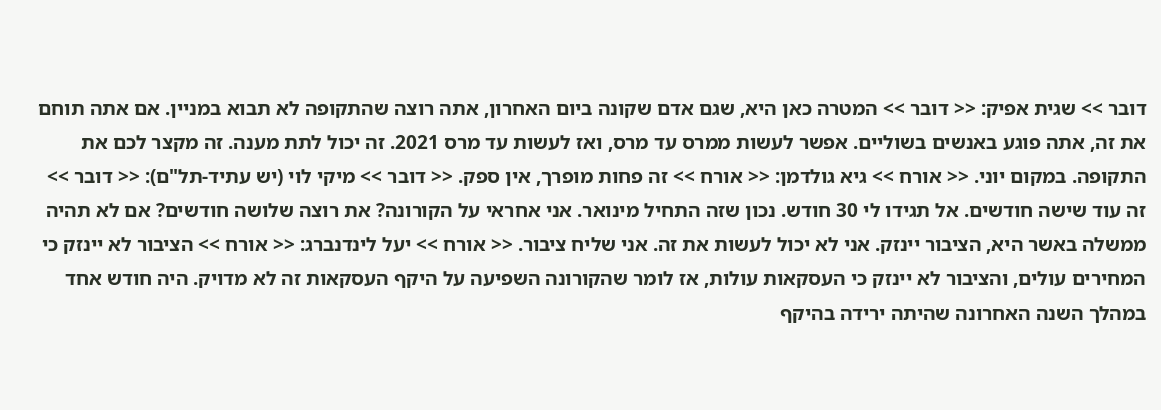דובר >> שגית אפיק: << דובר >> המטרה כאן היא, שגם אדם שקונה ביום האחרון, אתה רוצה שהתקופה לא תבוא במניין. אם אתה תוחם את זה, אתה פוגע באנשים בשוליים. אפשר לעשות ממרס עד מרס, ואז לעשות עד מרס 2021. זה יכול לתת מענה. זה מקצר לכם את התקופה. במקום יוני. << אורח >> גיא גולדמן: << אורח >> זה פחות מופרך, אין ספק. << דובר >> מיקי לוי (יש עתיד-תל"ם): << דובר >> זה עוד שישה חודשים. אל תגידו לי 30 חודש. נכון שזה התחיל מינואר. אני אחראי על הקורונה? את רוצה שלושה חודשים? אם לא תהיה ממשלה באשר היא, הציבור יינזק. אני לא יכול לעשות את זה. אני שליח ציבור. << אורח >> יעל לינדנברג: << אורח >> הציבור לא יינזק כי המחירים עולים, והציבור לא יינזק כי העסקאות עולות, אז לומר שהקורונה השפיעה על היקף העסקאות זה לא מדויק. היה חודש אחד במהלך השנה האחרונה שהיתה ירידה בהיקף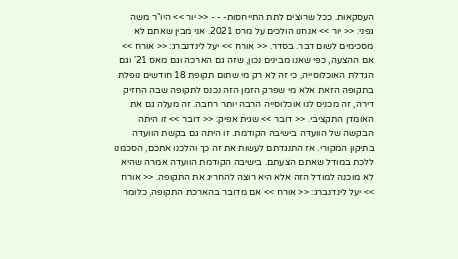העסקאות. ככל שרוצים לתת התייחסות- - - << יור >> היו"ר משה גפני: << יור >> אנחנו הולכים על מרס 2021. אני מבין שאתם לא מסכימים לשום דבר. בסדר. << אורח >> יעל לינדנברג: << אורח >> אם ההצעה, כפי שאנו מבינים נכון, שזה גם הארכה וגם מאס 21' וגם הגדלת האוכלוסייה, כי זה לא רק מי שתום תקופת 18 חודשים נופלת בתקופה הזאת אלא מי שפרק הזמן הזה נכנס לתקופה שבה החזיק דירה, זה מכניס לנו אוכלוסייה הרבה יותר רחבה. זה מעלה גם את האומדן התקציבי. << דובר >> שגית אפיק: << דובר >> זו היתה הבקשה של הוועדה בישיבה הקודמת. זו היתה גם בקשת הוועדה בתיקון המקורי. אז התנגדתם לעשות את זה כך והלכנו אתכם, הסכמנו ללכת במודל שאתם הצעתם. בישיבה הקודמת הוועדה אמרה שהיא לא מוכנה למודל הזה אלא היא רוצה להחריג את התקופה. << אורח >> יעל לינדנברג: << אורח >> אם מדובר בהארכת התקופה, כלומר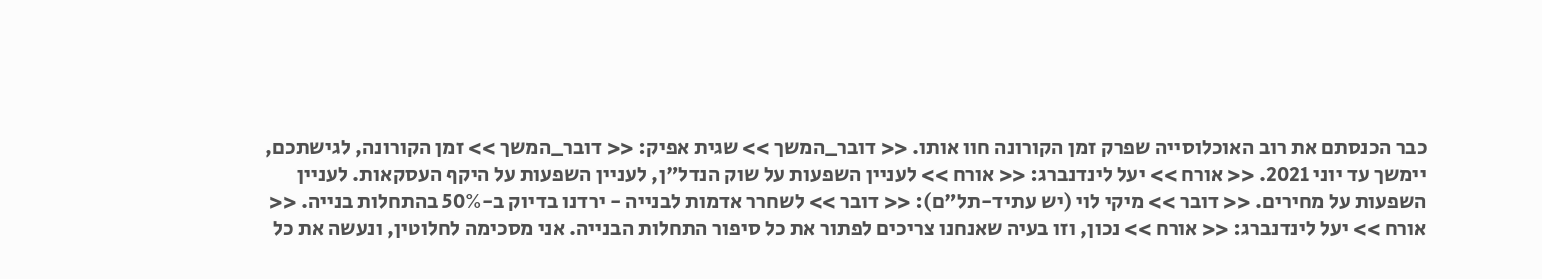כבר הכנסתם את רוב האוכלוסייה שפרק זמן הקורונה חוו אותו. << דובר_המשך >> שגית אפיק: << דובר_המשך >> זמן הקורונה, לגישתכם, יימשך עד יוני 2021. << אורח >> יעל לינדנברג: << אורח >> לעניין השפעות על שוק הנדל"ן, לעניין השפעות על היקף העסקאות. לעניין השפעות על מחירים. << דובר >> מיקי לוי (יש עתיד-תל"ם): << דובר >> לשחרר אדמות לבנייה - ירדנו בדיוק ב-50% בהתחלות בנייה. << אורח >> יעל לינדנברג: << אורח >> נכון, וזו בעיה שאנחנו צריכים לפתור את כל סיפור התחלות הבנייה. אני מסכימה לחלוטין, ונעשה את כל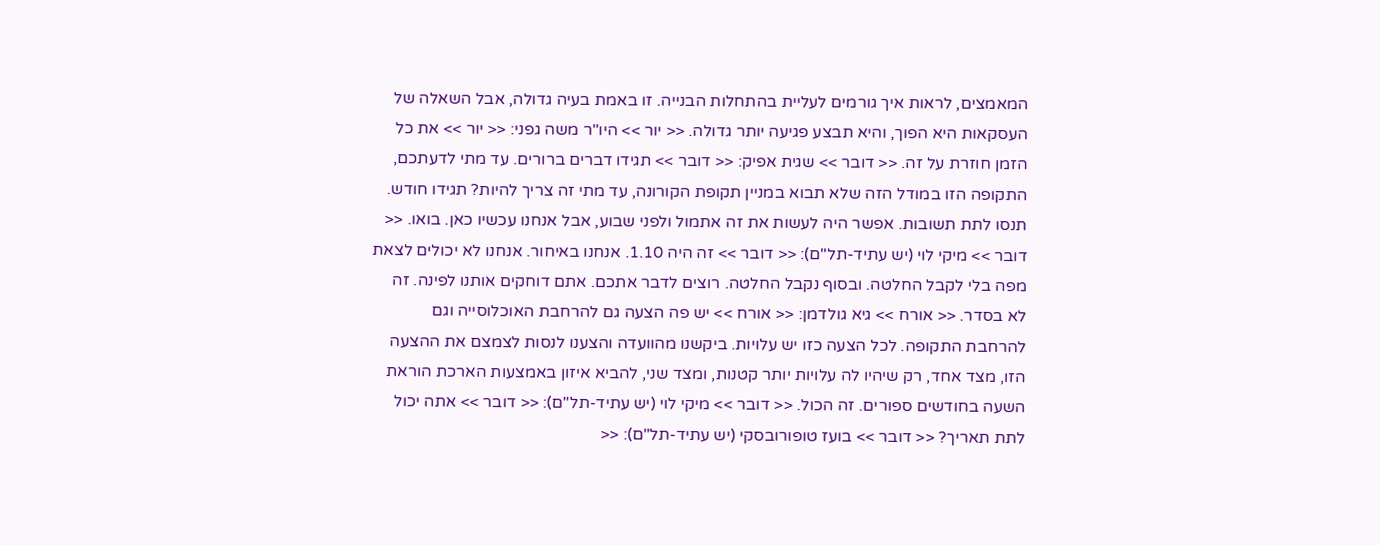המאמצים, לראות איך גורמים לעליית בהתחלות הבנייה. זו באמת בעיה גדולה, אבל השאלה של העסקאות היא הפוך, והיא תבצע פגיעה יותר גדולה. << יור >> היו"ר משה גפני: << יור >> את כל הזמן חוזרת על זה. << דובר >> שגית אפיק: << דובר >> תגידו דברים ברורים. עד מתי לדעתכם, התקופה הזו במודל הזה שלא תבוא במניין תקופת הקורונה, עד מתי זה צריך להיות? תגידו חודש. תנסו לתת תשובות. אפשר היה לעשות את זה אתמול ולפני שבוע, אבל אנחנו עכשיו כאן. בואו. << דובר >> מיקי לוי (יש עתיד-תל"ם): << דובר >> זה היה 1.10. אנחנו באיחור. אנחנו לא יכולים לצאת מפה בלי לקבל החלטה. ובסוף נקבל החלטה. רוצים לדבר אתכם. אתם דוחקים אותנו לפינה. זה לא בסדר. << אורח >> גיא גולדמן: << אורח >> יש פה הצעה גם להרחבת האוכלוסייה וגם להרחבת התקופה. לכל הצעה כזו יש עלויות. ביקשנו מהוועדה והצענו לנסות לצמצם את ההצעה הזו, מצד אחד, רק שיהיו לה עלויות יותר קטנות, ומצד שני, להביא איזון באמצעות הארכת הוראת השעה בחודשים ספורים. זה הכול. << דובר >> מיקי לוי (יש עתיד-תל"ם): << דובר >> אתה יכול לתת תאריך? << דובר >> בועז טופורובסקי (יש עתיד-תל"ם): <<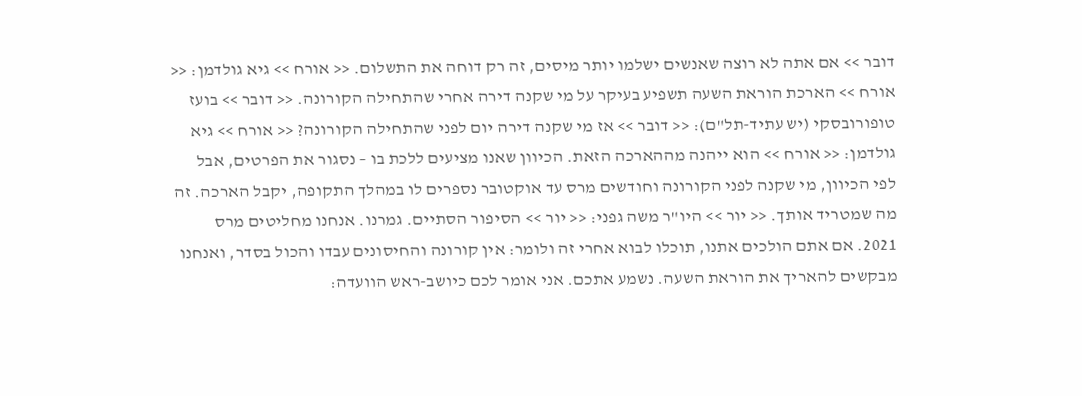דובר >> אם אתה לא רוצה שאנשים ישלמו יותר מיסים, זה רק דוחה את התשלום. << אורח >> גיא גולדמן: << אורח >> הארכת הוראת השעה תשפיע בעיקר על מי שקנה דירה אחרי שהתחילה הקורונה. << דובר >> בועז טופורובסקי (יש עתיד-תל"ם): << דובר >> אז מי שקנה דירה יום לפני שהתחילה הקורונה? << אורח >> גיא גולדמן: << אורח >> הוא ייהנה מההארכה הזאת. הכיוון שאנו מציעים ללכת בו – נסגור את הפרטים, אבל לפי הכיוון, מי שקנה לפני הקורונה וחודשים מרס עד אוקטובר נספרים לו במהלך התקופה, יקבל הארכה. זה מה שמטריד אותך. << יור >> היו"ר משה גפני: << יור >> הסיפור הסתיים. גמרנו. אנחנו מחליטים מרס 2021. אם אתם הולכים אתנו, תוכלו לבוא אחרי זה ולומר: אין קורונה והחיסונים עבדו והכול בסדר, ואנחנו מבקשים להאריך את הוראת השעה. נשמע אתכם. אני אומר לכם כיושב-ראש הוועדה: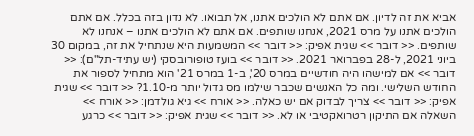אביא את זה לדיון. אם אתם לא הולכים אתנו, אל תבואו. לא נדון בזה בכלל. אם אתם הולכים אתנו על מרס 2021, אנחנו שותפים. אם אתם לא הולכים אתנו – אנחנו לא שותפים. << דובר >> שגית אפיק: << דובר >> המשמעות היא שנתחיל את זה, במקום 30 ביוני 2021, ל-28 בפברואר 2021. << דובר >> בועז טופורובסקי (יש עתיד-תל"ם): << דובר >> אם למישהו היה חודשיים במרס 20', ב-1 במרס 21' הוא מתחיל לספור את החודש השלישי. ומה כל האנשים שכבר שילמו מס גדול יותר מ-1.10? << דובר >> שגית אפיק: << דובר >> צריך לבדוק אם יש כאלה. << אורח >> גיא גולדמן: << אורח >> השאלה אם התיקון רטרואקטיבי או לא. << דובר >> שגית אפיק: << דובר >> כרגע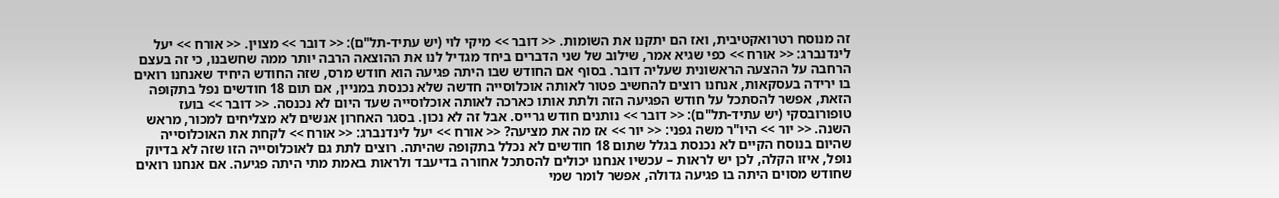זה מנוסח רטרואקטיבית, ואז הם יתקנו את השומות. << דובר >> מיקי לוי (יש עתיד-תל"ם): << דובר >> מצוין. << אורח >> יעל לינדנברג: << אורח >> כפי שגיא אמר, שילוב של שני הדברים ביחד מגדיל לנו את ההוצאה הרבה יותר ממה שחשבנו, כי זה בעצם הרחבה על ההצעה הראשונית שעליה דובר. בסוף אם החודש שבו היתה פגיעה הוא חודש מרס, שזה החודש היחיד שאנחנו רואים בו ירידה בעסקאות, אנחנו רוצים להחשיב פטור לאותה אוכלוסייה חדשה שלא נכנסת במניין, אם תום 18 חודשים נפל בתקופה הזאת, אפשר להסתכל על חודש הפגיעה הזה ולתת אותו כארכה לאותה אוכלוסייה שעד היום לא נכנסה. << דובר >> בועז טופורובסקי (יש עתיד-תל"ם): << דובר >> נותנים חודש גרייס. אבל זה לא נכון. בסגר האחרון אנשים לא מצליחים למכור, מראש השנה. << יור >> היו"ר משה גפני: << יור >> אז מה את מציעה? << אורח >> יעל לינדנברג: << אורח >> לקחת את האוכלוסייה שהיום בנוסח הקיים לא נכנסת בגלל שתום 18 חודשים לא נכלל בתקופה שהיתה. רוצים לתת גם לאוכלוסייה הזו שזה לא בדיוק נופל, איזו הקלה, לכן יש לראות – עכשיו אנחנו יכולים להסתכל אחורה בדיעבד ולראות באמת מתי היתה פגיעה. אם אנחנו רואים שחודש מסוים היתה בו פגיעה גדולה, אפשר לומר שמי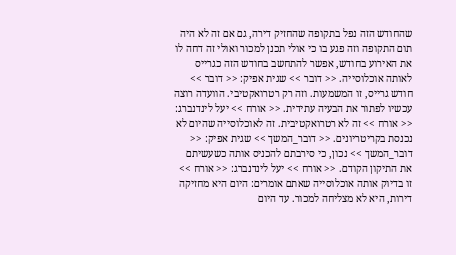שהחודש הזה נפל בתקופה שהחזיק דירה, גם אם זה לא היה תום התקופה וזה פגע בו כי אולי תכנן למכור ואולי זה דחה לו את האירוע בחודש, אפשר להתחשב בחודש הזה כגרייס לאותה אוכלוסייה. << דובר >> שגית אפיק: << דובר >> חודש גרייס, זו המשמעות. וזה רק רטרואקטיבי. הוועדה רוצה עכשיו לפתור את הבעיה עתידית. << אורח >> יעל לינדנברג: << אורח >> זה לא רטרואקטיבית. זה לאוכלוסייה שהיום לא נכנסת בקריטריונים. << דובר_המשך >> שגית אפיק: << דובר_המשך >> נכון, כי סירבתם להכניס אותה כשעשיתם את התיקון הקודם. << אורח >> יעל לינדנברג: << אורח >> זו בדיוק אותה אוכלוסייה שאתם אומרים: היום היא מחזיקה דירות, היא לא מצליחה למכור. עד היום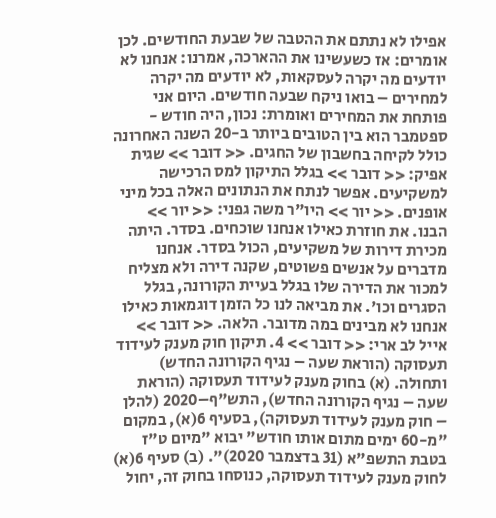אפילו לא נתתם את ההטבה של שבעת החודשים. לכן אומרים: אז כשעשינו את ההארכה, אמרנו: אנחנו לא יודעים מה יקרה לעסקאות, לא יודעים מה יקרה למחירים – בואו ניקח שבעה חודשים. היום אני פותחת את המחירים ואומרת: נכון, היה חודש - ספטמבר הוא בין הטובים ביותר ב-20 השנה האחרונה כולל לקיחה בחשבון של החגים. << דובר >> שגית אפיק: << דובר >> בגלל התיקון למס הרכישה למשקיעים. אפשר לנתח את הנתונים האלה בכל מיני אופנים. << יור >> היו"ר משה גפני: << יור >> הבנו. את חוזרת כאילו אנחנו שוכחים. בסדר. היתה מכירת דירות של משקיעים, הכול בסדר. אנחנו מדברים על אנשים פשוטים, שקנה דירה ולא מצליח למכור את הדירה שלו בגלל בעיית הקורונה, בגלל הסגרים וכו'. את מביאה לנו כל הזמן דוגמאות כאילו אנחנו לא מבינים במה מדובר. הלאה. << דובר >> אייל לב ארי: << דובר >> 4. תיקון חוק מענק לעידוד תעסוקה (הוראת שעה – נגיף הקורונה החדש) ותחולה. (א) בחוק מענק לעידוד תעסוקה (הוראת שעה – נגיף הקורונה החדש), התש"ף–2020 (להלן – חוק מענק לעידוד תעסוקה), בסעיף 6(א), במקום "מ-60 ימים מתום אותו חודש" יבוא "מיום ט"ז בטבת התשפ"א (31 בדצמבר 2020)". (ב) סעיף 6(א) לחוק מענק לעידוד תעסוקה, כנוסחו בחוק זה, יחול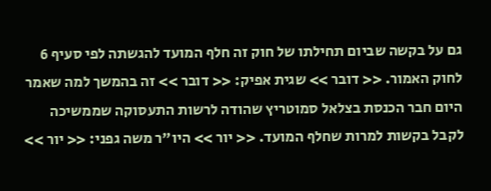גם על בקשה שביום תחילתו של חוק זה חלף המועד להגשתה לפי סעיף 6 לחוק האמור. << דובר >> שגית אפיק: << דובר >> זה בהמשך למה שאמר היום חבר הכנסת בצלאל סמוטריץ שהודה לרשות התעסוקה שממשיכה לקבל בקשות למרות שחלף המועד. << יור >> היו"ר משה גפני: << יור >>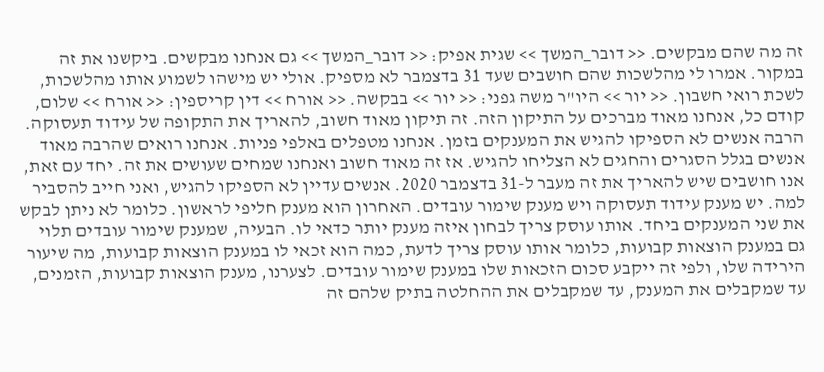זה מה שהם מבקשים. << דובר_המשך >> שגית אפיק: << דובר_המשך >> גם אנחנו מבקשים. ביקשנו את זה במקור. אמרו לי מהלשכות שהם חושבים שעד 31 בדצמבר לא מספיק. אולי יש מישהו לשמוע אותו מהלשכות, לשכת רואי חשבון. << יור >> היו"ר משה גפני: << יור >> בבקשה. << אורח >> דין קריספין: << אורח >> שלום, קודם כל, אנחנו מאוד מברכים על התיקון הזה. זה תיקון מאוד חשוב, להאריך את התקופה של עידוד תעסוקה. הרבה אנשים לא הספיקו להגיש את המענקים בזמן. אנחנו מטפלים באלפי פניות. אנחנו רואים שהרבה מאוד אנשים בגלל הסגרים והחגים לא הצליחו להגיש. אז זה מאוד חשוב ואנחנו שמחים שעושים את זה. יחד עם זאת, אנו חושבים שיש להאריך את זה מעבר ל-31 בדצמבר 2020. אנשים עדיין לא הספיקו להגיש, ואני חייב להסביר למה. יש מענק עידוד תעסוקה ויש מענק שימור עובדים. האחרון הוא מענק חליפי לראשון. כלומר לא ניתן לבקש את שני המענקים ביחד. אותו עוסק צריך לבחון איזה מענק יותר כדאי לו. הבעיה, שמענק שימור עובדים תלוי גם במענק הוצאות קבועות, כלומר אותו עוסק צריך לדעת, כמה הוא זכאי לו במענק הוצאות קבועות, מה שיעור הירידה שלו, ולפי זה ייקבע סכום הזכאות שלו במענק שימור עובדים. לצערנו, מענק הוצאות קבועות, הזמנים, עד שמקבלים את המענק, עד שמקבלים את ההחלטה בתיק שלהם זה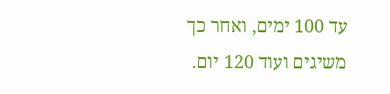עד 100 ימים, ואחר כך משיגים ועוד 120 יום.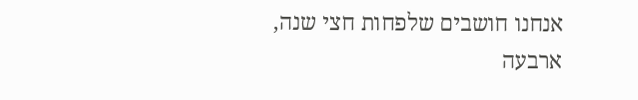אנחנו חושבים שלפחות חצי שנה, ארבעה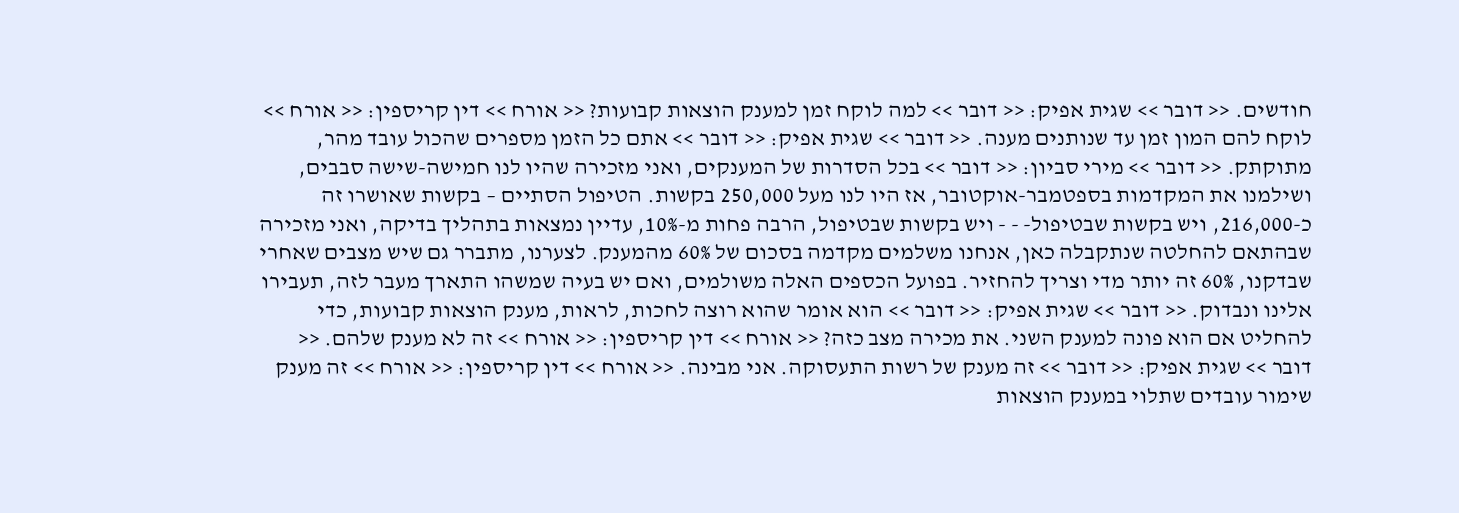חודשים. << דובר >> שגית אפיק: << דובר >> למה לוקח זמן למענק הוצאות קבועות? << אורח >> דין קריספין: << אורח >> לוקח להם המון זמן עד שנותנים מענה. << דובר >> שגית אפיק: << דובר >> אתם כל הזמן מספרים שהכול עובד מהר, מתוקתק. << דובר >> מירי סביון: << דובר >> בכל הסדרות של המענקים, ואני מזכירה שהיו לנו חמישה-שישה סבבים, ושילמנו את המקדמות בספטמבר-אוקטובר, אז היו לנו מעל 250,000 בקשות. הטיפול הסתיים – בקשות שאושרו זה כ-216,000, ויש בקשות שבטיפול- - - ויש בקשות שבטיפול, הרבה פחות מ-10%, עדיין נמצאות בתהליך בדיקה, ואני מזכירה שבהתאם להחלטה שנתקבלה כאן, אנחנו משלמים מקדמה בסכום של 60% מהמענק. לצערנו, מתברר גם שיש מצבים שאחרי שבדקנו, 60% זה יותר מדי וצריך להחזיר. בפועל הכספים האלה משולמים, ואם יש בעיה שמשהו התארך מעבר לזה, תעבירו אלינו ונבדוק. << דובר >> שגית אפיק: << דובר >> הוא אומר שהוא רוצה לחכות, לראות, מענק הוצאות קבועות, כדי להחליט אם הוא פונה למענק השני. את מכירה מצב כזה? << אורח >> דין קריספין: << אורח >> זה לא מענק שלהם. << דובר >> שגית אפיק: << דובר >> זה מענק של רשות התעסוקה. אני מבינה. << אורח >> דין קריספין: << אורח >> זה מענק שימור עובדים שתלוי במענק הוצאות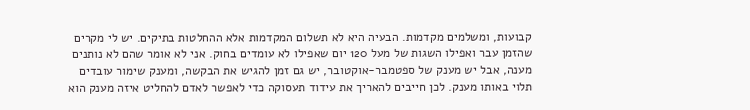קבועות, ומשלמים מקדמות. הבעיה היא לא תשלום המקדמות אלא ההחלטות בתיקים. יש לי מקרים שהזמן עבר ואפילו השגות של מעל 120 יום שאפילו לא עומדים בחוק. אני לא אומר שהם לא נותנים מענה, אבל יש מענק של ספטמבר-אוקטובר, יש גם זמן להגיש את הבקשה, ומענק שימור עובדים תלוי באותו מענק. לכן חייבים להאריך את עידוד תעסוקה כדי לאפשר לאדם להחליט איזה מענק הוא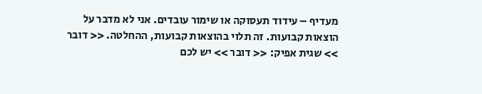מעדיף – עידוד תעסוקה או שימור עובדים. אני לא מדבר על הוצאות קבועות. זה תלוי בהוצאות קבועות, ההחלטה. << דובר >> שגית אפיק: << דובר >> יש לכם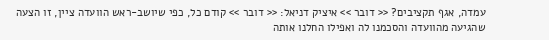עמדה, אגף תקציבים? << דובר >> איציק דניאל: << דובר >> קודם כל, כפי שיושב-ראש הוועדה ציין, זו הצעה שהגיעה מהוועדה והסכמנו לה ואפילו החלנו אותה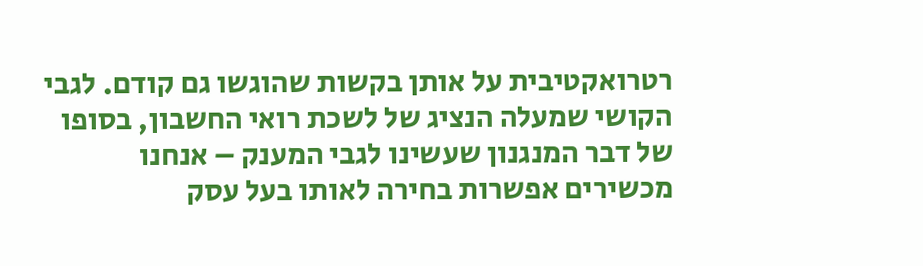רטרואקטיבית על אותן בקשות שהוגשו גם קודם. לגבי הקושי שמעלה הנציג של לשכת רואי החשבון, בסופו של דבר המנגנון שעשינו לגבי המענק – אנחנו מכשירים אפשרות בחירה לאותו בעל עסק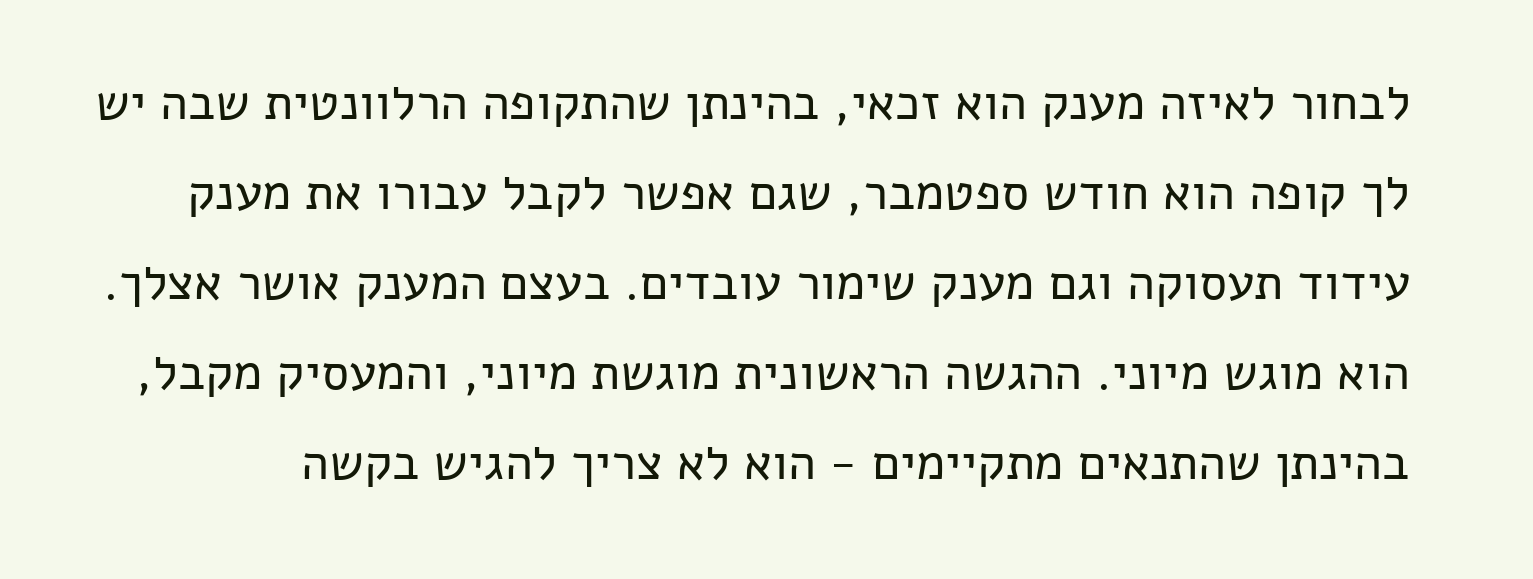לבחור לאיזה מענק הוא זכאי, בהינתן שהתקופה הרלוונטית שבה יש לך קופה הוא חודש ספטמבר, שגם אפשר לקבל עבורו את מענק עידוד תעסוקה וגם מענק שימור עובדים. בעצם המענק אושר אצלך. הוא מוגש מיוני. ההגשה הראשונית מוגשת מיוני, והמעסיק מקבל, בהינתן שהתנאים מתקיימים - הוא לא צריך להגיש בקשה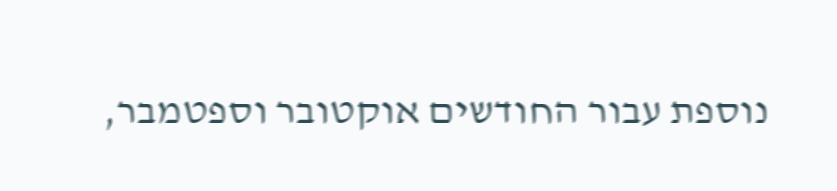נוספת עבור החודשים אוקטובר וספטמבר,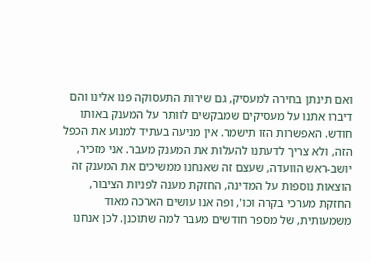ואם תינתן בחירה למעסיק, גם שירות התעסוקה פנו אלינו והם דיברו אתנו על מעסיקים שמבקשים לוותר על המענק באותו חודש. האפשרות הזו תישמר. אין מניעה בעתיד למנוע את הכפל הזה, ולא צריך לדעתנו להעלות את המענק מעבר. אני מזכיר, יושב-ראש הוועדה, שעצם זה שאנחנו ממשיכים את המענק זה הוצאות נוספות על המדינה, החזקת מענה לפניות הציבור, החזקת מערכי בקרה וכו', ופה אנו עושים הארכה מאוד משמעותית, של מספר חודשים מעבר למה שתוכנן. לכן אנחנו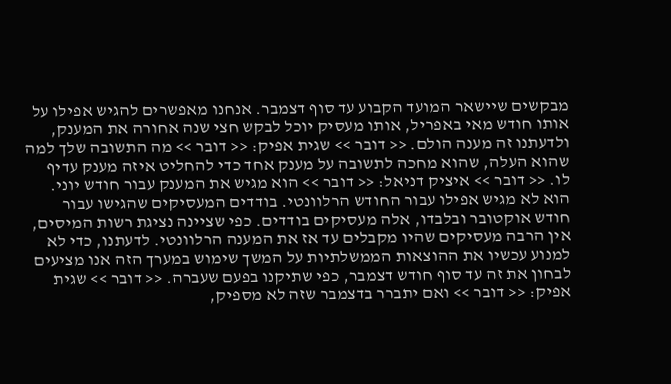מבקשים שיישאר המועד הקבוע עד סוף דצמבר. אנחנו מאפשרים להגיש אפילו על אותו חודש מאי באפריל, אותו מעסיק יוכל לבקש חצי שנה אחורה את המענק, ולדעתנו זה מענה הולם. << דובר >> שגית אפיק: << דובר >> מה התשובה שלך למה שהוא העלה, שהוא מחכה לתשובה על מענק אחד כדי להחליט איזה מענק עדיף לו. << דובר >> איציק דניאל: << דובר >> הוא מגיש את המענק עבור חודש יוני. הוא לא מגיש אפילו עבור החודש הרלוונטי. בודדים המעסיקים שהגישו עבור חודש אוקטובר ובלבדו, אלה מעסיקים בודדים. כפי שציינה נציגת רשות המיסים, אין הרבה מעסיקים שהיו מקבלים עד אז את המענה הרלוונטי. לדעתנו, כדי לא למנוע עכשיו את ההוצאות הממשלתיות על המשך שימוש במערך הזה אנו מציעים לבחון את זה עד סוף חודש דצמבר, כפי שתיקנו בפעם שעברה. << דובר >> שגית אפיק: << דובר >> ואם יתברר בדצמבר שזה לא מספיק,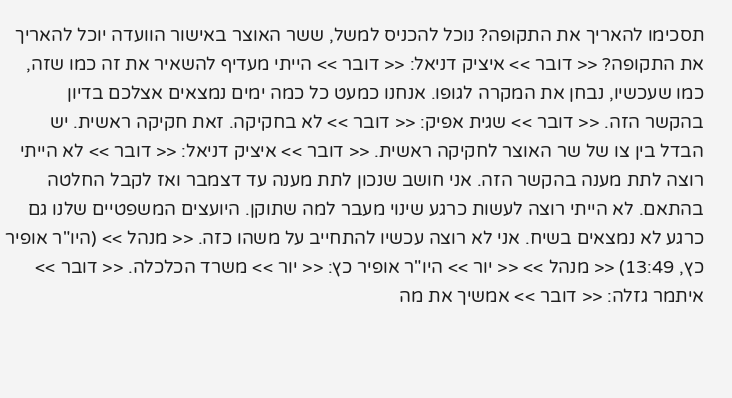תסכימו להאריך את התקופה? נוכל להכניס למשל, ששר האוצר באישור הוועדה יוכל להאריך את התקופה? << דובר >> איציק דניאל: << דובר >> הייתי מעדיף להשאיר את זה כמו שזה, כמו שעכשיו, נבחן את המקרה לגופו. אנחנו כמעט כל כמה ימים נמצאים אצלכם בדיון בהקשר הזה. << דובר >> שגית אפיק: << דובר >> לא בחקיקה. זאת חקיקה ראשית. יש הבדל בין צו של שר האוצר לחקיקה ראשית. << דובר >> איציק דניאל: << דובר >> לא הייתי רוצה לתת מענה בהקשר הזה. אני חושב שנכון לתת מענה עד דצמבר ואז לקבל החלטה בהתאם. לא הייתי רוצה לעשות כרגע שינוי מעבר למה שתוקן. היועצים המשפטיים שלנו גם כרגע לא נמצאים בשיח. אני לא רוצה עכשיו להתחייב על משהו כזה. << מנהל >> (היו"ר אופיר כץ, 13:49) << מנהל >> << יור >> היו"ר אופיר כץ: << יור >> משרד הכלכלה. << דובר >> איתמר גזלה: << דובר >> אמשיך את מה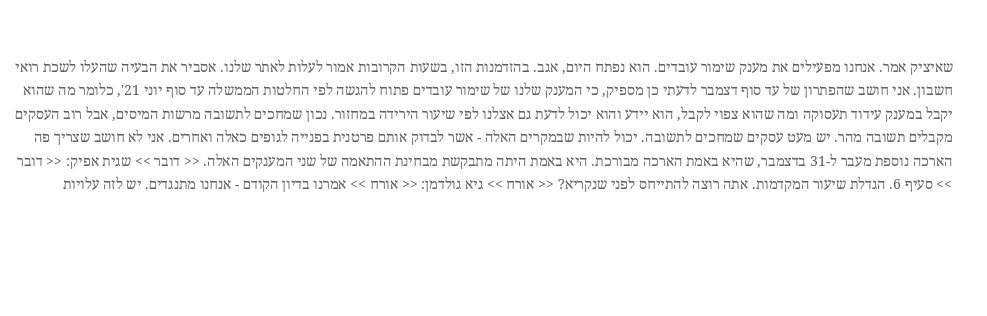שאיציק אמר. אנחנו מפעילים את מענק שימור עובדים. הוא נפתח היום, אגב. בהזדמנות הזו, בשעות הקרובות אמור לעלות לאתר שלנו. אסביר את הבעיה שהעלו לשכת רואי חשבון. אני חושב שהפתרון של עד סוף דצמבר לדעתי כן מספיק, כי המענק שלנו של שימור עובדים פתוח להגשה לפי החלטות הממשלה עד סוף יוני 21', כלומר מה שהוא יקבל במענק עידוד תעסוקה ומה שהוא צפוי לקבל, הוא יידע והוא יכול לדעת גם אצלנו לפי שיעור הירידה במחזור. נכון שמחכים לתשובה מרשות המיסים, אבל רוב העסקים מקבלים תשובה מהר. יש מעט עסקים שמחכים לתשובה. יכול להיות שבמקרים האלה - אשר לבדוק אותם פרטנית בפנייה לגופים כאלה ואחרים. אני לא חושב שצריך פה הארכה נוספת מעבר ל-31 בדצמבר, שהיא באמת הארכה מבורכת. היא באמת היתה מתבקשת מבחינת ההתאמה של שני המענקים האלה. << דובר >> שגית אפיק: << דובר >> סעיף 6. הגדלת שיעור המקדמות. אתה רוצה להתייחס לפני שנקריא? << אורח >> גיא גולדמן: << אורח >> אמרנו בדיון הקודם - אנחנו מתנגדים. יש לזה עלויות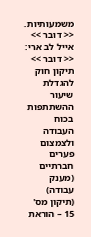משמעותיות. << דובר >> אייל לב ארי: << דובר >> תיקון חוק להגדלת שיעור ההשתתפות בכוח העבודה ולצמצום פערים חברתיים (מענק עבודה) (תיקון מס' 15 – הוראת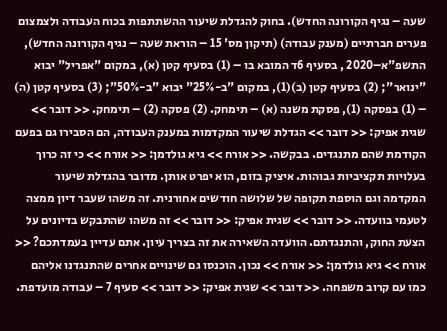שעה – נגיף הקורונה החדש). בחוק להגדלת שיעור ההשתתפות בכוח העבודה ולצמצום פערים חברתיים (מענק עבודה) (תיקון מס' 15 – הוראת שעה – נגיף הקורונה החדש), התשפ"א–2020 , בסעיף 6ד המובא בו – (1) בסעיף קטן (א), במקום "אפריל" יבוא "ינואר"; (2) בסעיף קטן (ב)(1), במקום "ב-25%" יבוא "ב-50%"; (3) בסעיף קטן (ה) – (1) בפסקה (1), פסקת משנה (א) – תימחק. (2) פסקה (2) – תימחק. << דובר >> שגית אפיק: << דובר >> הגדלת שיעור המקדמות במענק העבודה, הם הסבירו גם בפעם הקודמת שהם מתנגדים. בבקשה. << אורח >> גיא גולדמן: << אורח >> כי זה כרוך בעלויות תקציביות גבוהות. איציק בזום, הוא יפרט אותן. מדובר בהגדלת שיעור המקדמה וגם הוספת תקופה של שלושה חודשים אחורנית. זה משהו שעבר דיון ממצה לטעמי בוועדה. << דובר >> שגית אפיק: << דובר >> זה משהו שהתבקש בדיונים על הצעת החוק, והתנגדתם. הוועדה השאירה את זה בצריך עיון. אתם עדיין בעמדתכם? << אורח >> גיא גולדמן: << אורח >> נכון. הוכנסו גם שינויים אחרים שהתנגדנו אליהם כמו עם קרוב משפחה. << דובר >> שגית אפיק: << דובר >> סעיף 7 – עבודה מועדפת.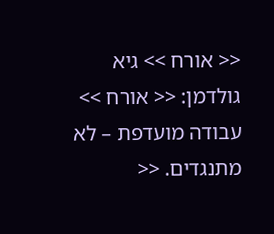<< אורח >> גיא גולדמן: << אורח >> עבודה מועדפת – לא מתנגדים. <<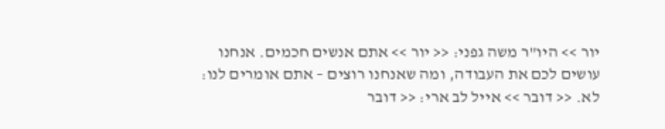יור >> היו"ר משה גפני: << יור >> אתם אנשים חכמים. אנחנו עושים לכם את העבודה, ומה שאנחנו רוצים – אתם אומרים לנו: לא. << דובר >> אייל לב ארי: << דובר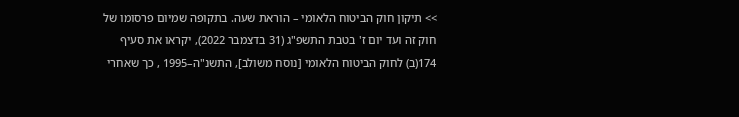>> תיקון חוק הביטוח הלאומי – הוראת שעה. בתקופה שמיום פרסומו של חוק זה ועד יום ז' בטבת התשפ"ג (31 בדצמבר 2022), יקראו את סעיף 174(ב) לחוק הביטוח הלאומי [נוסח משולב], התשנ"ה–1995 , כך שאחרי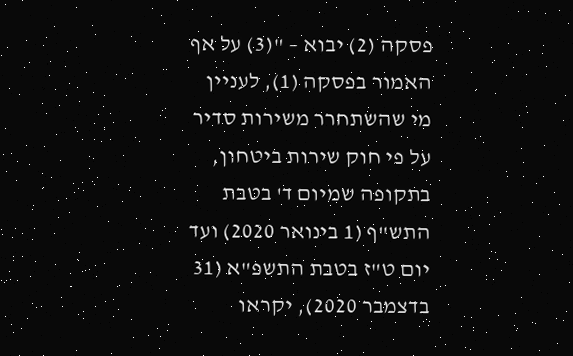פסקה (2) יבוא – "(3) על אף האמור בפסקה (1), לעניין מי שהשתחרר משירות סדיר על פי חוק שירות ביטחון, בתקופה שמיום ד' בטבת התש"ף (1 בינואר 2020) ועד יום ט"ז בטבת התשפ"א (31 בדצמבר 2020), יקראו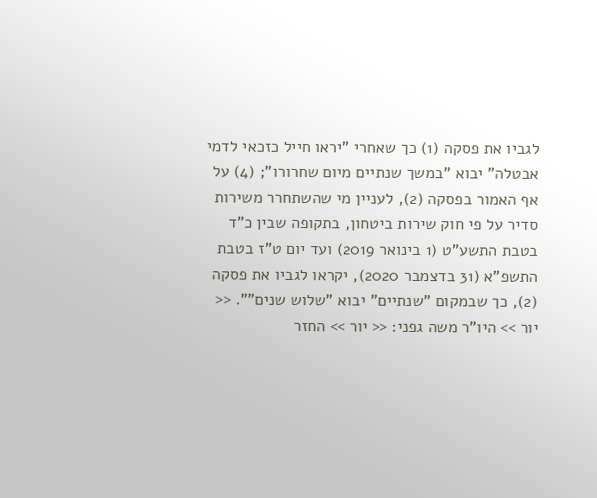לגביו את פסקה (1) כך שאחרי "יראו חייל כזכאי לדמי אבטלה" יבוא "במשך שנתיים מיום שחרורו"; (4) על אף האמור בפסקה (2), לעניין מי שהשתחרר משירות סדיר על פי חוק שירות ביטחון, בתקופה שבין כ"ד בטבת התשע"ט (1 בינואר 2019) ועד יום ט"ז בטבת התשפ"א (31 בדצמבר 2020), יקראו לגביו את פסקה (2), כך שבמקום "שנתיים" יבוא "שלוש שנים"". << יור >> היו"ר משה גפני: << יור >> החזר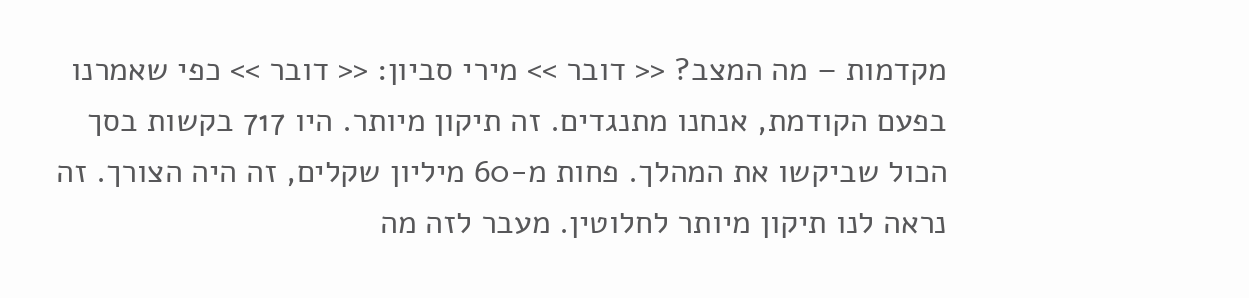מקדמות – מה המצב? << דובר >> מירי סביון: << דובר >> כפי שאמרנו בפעם הקודמת, אנחנו מתנגדים. זה תיקון מיותר. היו 717 בקשות בסך הכול שביקשו את המהלך. פחות מ-60 מיליון שקלים, זה היה הצורך. זה נראה לנו תיקון מיותר לחלוטין. מעבר לזה מה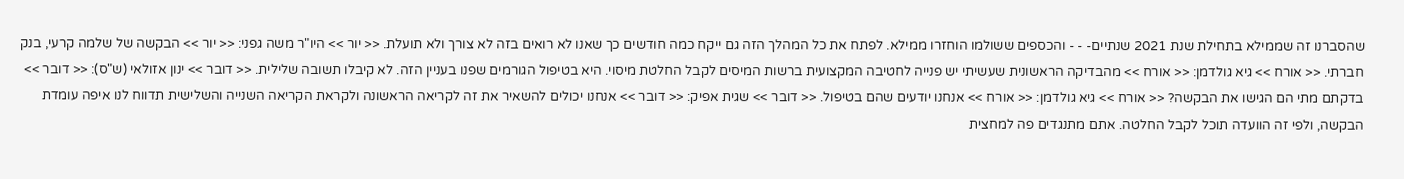שהסברנו זה שממילא בתחילת שנת 2021 שנתיים- - - והכספים ששולמו הוחזרו ממילא. לפתח את כל המהלך הזה גם ייקח כמה חודשים כך שאנו לא רואים בזה לא צורך ולא תועלת. << יור >> היו"ר משה גפני: << יור >> הבקשה של שלמה קרעי, בנק חברתי. << אורח >> גיא גולדמן: << אורח >> מהבדיקה הראשונית שעשיתי יש פנייה לחטיבה המקצועית ברשות המיסים לקבל החלטת מיסוי. היא בטיפול הגורמים שפנו בעניין הזה. לא קיבלו תשובה שלילית. << דובר >> ינון אזולאי (ש"ס): << דובר >> בדקתם מתי הם הגישו את הבקשה? << אורח >> גיא גולדמן: << אורח >> אנחנו יודעים שהם בטיפול. << דובר >> שגית אפיק: << דובר >> אנחנו יכולים להשאיר את זה לקריאה הראשונה ולקראת הקריאה השנייה והשלישית תדווח לנו איפה עומדת הבקשה, ולפי זה הוועדה תוכל לקבל החלטה. אתם מתנגדים פה למחצית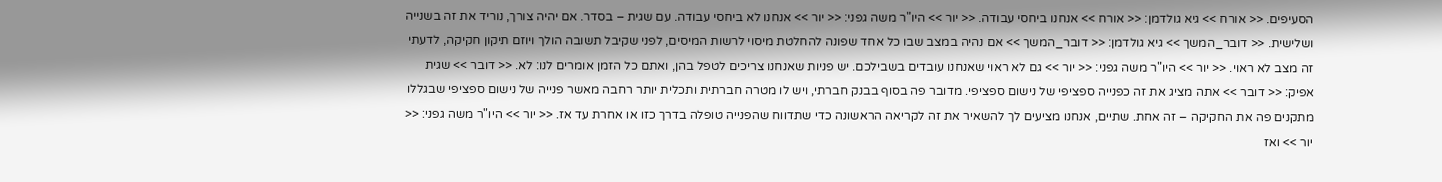הסעיפים. << אורח >> גיא גולדמן: << אורח >> אנחנו ביחסי עבודה. << יור >> היו"ר משה גפני: << יור >> אנחנו לא ביחסי עבודה. עם שגית – בסדר. אם יהיה צורך, נוריד את זה בשנייה ושלישית. << דובר_המשך >> גיא גולדמן: << דובר_המשך >> אם נהיה במצב שבו כל אחד שפונה להחלטת מיסוי לרשות המיסים, לפני שקיבל תשובה הולך ויוזם תיקון חקיקה, לדעתי זה מצב לא ראוי. << יור >> היו"ר משה גפני: << יור >> גם לא ראוי שאנחנו עובדים בשבילכם. יש פניות שאנחנו צריכים לטפל בהן, ואתם כל הזמן אומרים לנו: לא. << דובר >> שגית אפיק: << דובר >> אתה מציג את זה כפנייה ספציפי של נישום ספציפי. מדובר פה בסוף בבנק חברתי, ויש לו מטרה חברתית ותכלית יותר רחבה מאשר פנייה של נישום ספציפי שבגללו מתקנים פה את החקיקה – זה אחת. שתיים, אנחנו מציעים לך להשאיר את זה לקריאה הראשונה כדי שתדווח שהפנייה טופלה בדרך כזו או אחרת עד אז. << יור >> היו"ר משה גפני: << יור >> ואז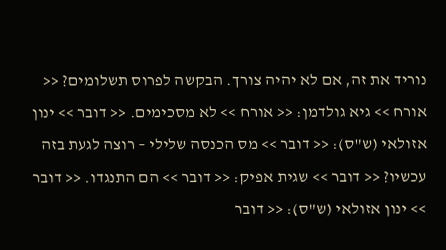נוריד את זה, אם לא יהיה צורך. הבקשה לפרוס תשלומים? << אורח >> גיא גולדמן: << אורח >> לא מסכימים. << דובר >> ינון אזולאי (ש"ס): << דובר >> מס הכנסה שלילי – רוצה לגעת בזה עכשיו? << דובר >> שגית אפיק: << דובר >> הם התנגדו. << דובר >> ינון אזולאי (ש"ס): << דובר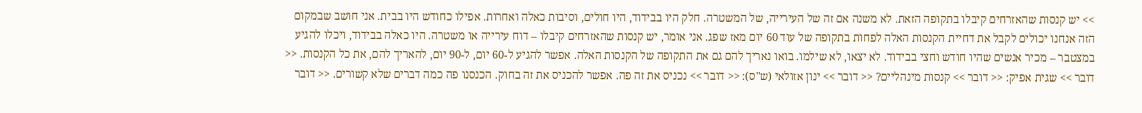>> יש קנסות שהאזרחים קיבלו בתקופה הזאת. לא משנה אם זה של העירייה, של המשטרה. חלק היו בבידוד, היו חולים, וסיבות כאלה ואחרות. אפילו כחודש היו בבית. אני חושב שבמקום הזה אנחנו יכולים לקבל את דחיית הקנסות האלה לפחות בתקופה של עוד 60 יום מאז שפג. אני אומר, יש קנסות שהאזרחים קיבלו – דוח עירייה או משטרה. היו כאלה בבידוד, ויכלו להגיע במצטבר – מכיר אנשים שהיו חודש וחצי בבידוד. לא יצאו, לא שילמו. בואו נאריך להם גם את התקופה של הקנסות האלה. אפשר להגיע ל-60 יום, ל-90 יום, להאריך להם, את כל הקנסות. << דובר >> שגית אפיק: << דובר >> קנסות מינהליים? << דובר >> ינון אזולאי (ש"ס): << דובר >> נכניס את זה פה. אפשר להכניס את זה בחוק. הכנסנו פה כמה דברים שלא קשורים. << דובר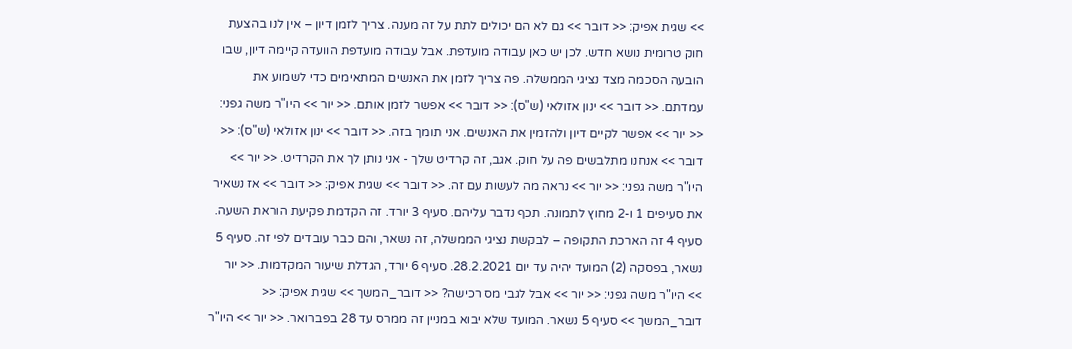>> שגית אפיק: << דובר >> גם לא הם יכולים לתת על זה מענה. צריך לזמן דיון – אין לנו בהצעת חוק טרומית נושא חדש. לכן יש כאן עבודה מועדפת. אבל עבודה מועדפת הוועדה קיימה דיון, שבו הובעה הסכמה מצד נציגי הממשלה. פה צריך לזמן את האנשים המתאימים כדי לשמוע את עמדתם. << דובר >> ינון אזולאי (ש"ס): << דובר >> אפשר לזמן אותם. << יור >> היו"ר משה גפני: << יור >> אפשר לקיים דיון ולהזמין את האנשים. אני תומך בזה. << דובר >> ינון אזולאי (ש"ס): << דובר >> אנחנו מתלבשים פה על חוק. אגב, זה קרדיט שלך - אני נותן לך את הקרדיט. << יור >> היו"ר משה גפני: << יור >> נראה מה לעשות עם זה. << דובר >> שגית אפיק: << דובר >> אז נשאיר את סעיפים 1 ו-2 מחוץ לתמונה. תכף נדבר עליהם. סעיף 3 יורד. זה הקדמת פקיעת הוראת השעה. סעיף 4 זה הארכת התקופה – לבקשת נציגי הממשלה, זה נשאר, והם כבר עובדים לפי זה. סעיף 5 נשאר, בפסקה (2) המועד יהיה עד יום 28.2.2021. סעיף 6 יורד, הגדלת שיעור המקדמות. << יור >> היו"ר משה גפני: << יור >> אבל לגבי מס רכישה? << דובר_המשך >> שגית אפיק: << דובר_המשך >> סעיף 5 נשאר. המועד שלא יבוא במניין זה ממרס עד 28 בפברואר. << יור >> היו"ר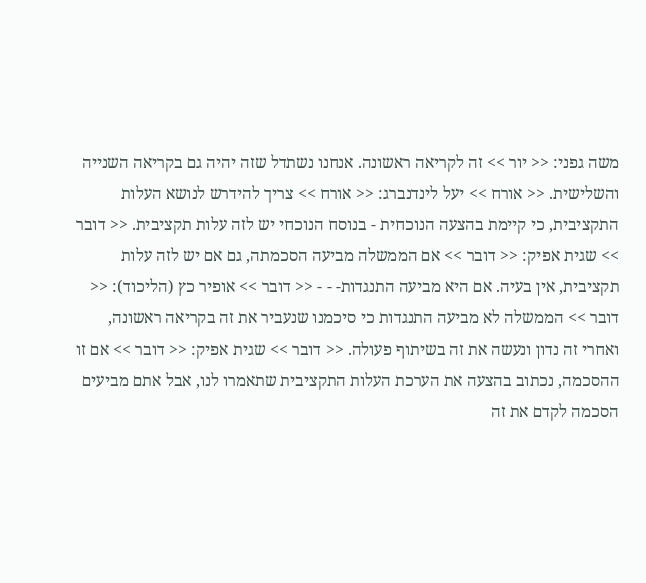משה גפני: << יור >> זה לקריאה ראשונה. אנחנו נשתדל שזה יהיה גם בקריאה השנייה והשלישית. << אורח >> יעל לינדנברג: << אורח >> צריך להידרש לנושא העלות התקציבית, כי קיימת בהצעה הנוכחית - בנוסח הנוכחי יש לזה עלות תקציבית. << דובר >> שגית אפיק: << דובר >> אם הממשלה מביעה הסכמתה, גם אם יש לזה עלות תקציבית, אין בעיה. אם היא מביעה התנגדות- - - << דובר >> אופיר כץ (הליכוד): << דובר >> הממשלה לא מביעה התנגדות כי סיכמנו שנעביר את זה בקריאה ראשונה, ואחרי זה נדון ונעשה את זה בשיתוף פעולה. << דובר >> שגית אפיק: << דובר >> אם זו ההסכמה, נכתוב בהצעה את הערכת העלות התקציבית שתאמרו לנו, אבל אתם מביעים הסכמה לקדם את זה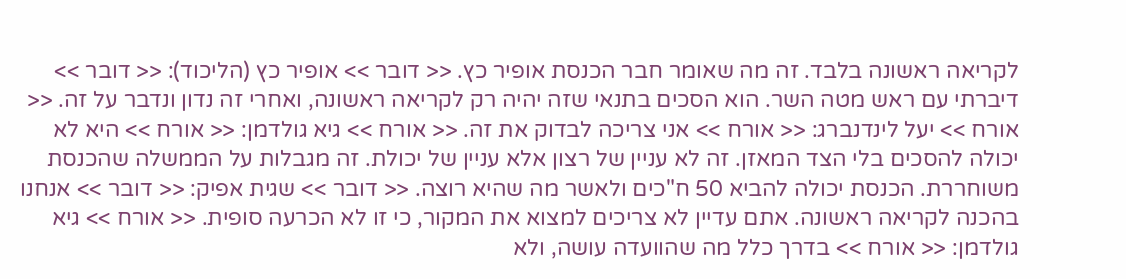לקריאה ראשונה בלבד. זה מה שאומר חבר הכנסת אופיר כץ. << דובר >> אופיר כץ (הליכוד): << דובר >> דיברתי עם ראש מטה השר. הוא הסכים בתנאי שזה יהיה רק לקריאה ראשונה, ואחרי זה נדון ונדבר על זה. << אורח >> יעל לינדנברג: << אורח >> אני צריכה לבדוק את זה. << אורח >> גיא גולדמן: << אורח >> היא לא יכולה להסכים בלי הצד המאזן. זה לא עניין של רצון אלא עניין של יכולת. זה מגבלות על הממשלה שהכנסת משוחררת. הכנסת יכולה להביא 50 ח"כים ולאשר מה שהיא רוצה. << דובר >> שגית אפיק: << דובר >> אנחנו בהכנה לקריאה ראשונה. אתם עדיין לא צריכים למצוא את המקור, כי זו לא הכרעה סופית. << אורח >> גיא גולדמן: << אורח >> בדרך כלל מה שהוועדה עושה, ולא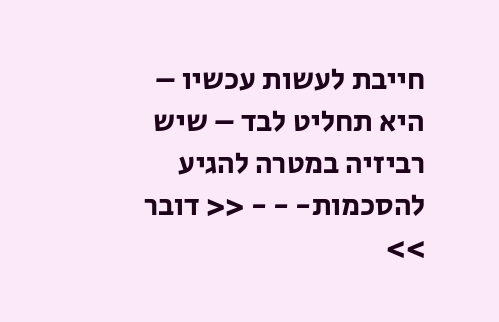חייבת לעשות עכשיו – היא תחליט לבד – שיש רביזיה במטרה להגיע להסכמות- - - << דובר >>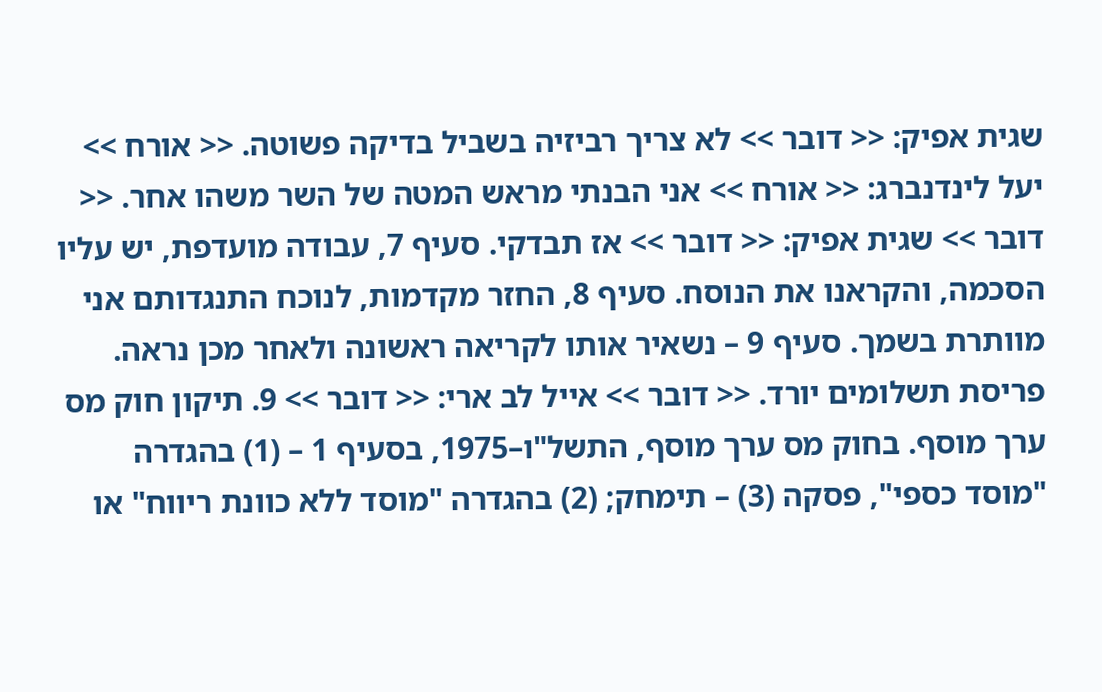שגית אפיק: << דובר >> לא צריך רביזיה בשביל בדיקה פשוטה. << אורח >> יעל לינדנברג: << אורח >> אני הבנתי מראש המטה של השר משהו אחר. << דובר >> שגית אפיק: << דובר >> אז תבדקי. סעיף 7, עבודה מועדפת, יש עליו הסכמה, והקראנו את הנוסח. סעיף 8, החזר מקדמות, לנוכח התנגדותם אני מוותרת בשמך. סעיף 9 – נשאיר אותו לקריאה ראשונה ולאחר מכן נראה. פריסת תשלומים יורד. << דובר >> אייל לב ארי: << דובר >> 9. תיקון חוק מס ערך מוסף. בחוק מס ערך מוסף, התשל"ו–1975, בסעיף 1 – (1) בהגדרה "מוסד כספי", פסקה (3) – תימחק; (2) בהגדרה "מוסד ללא כוונת ריווח" או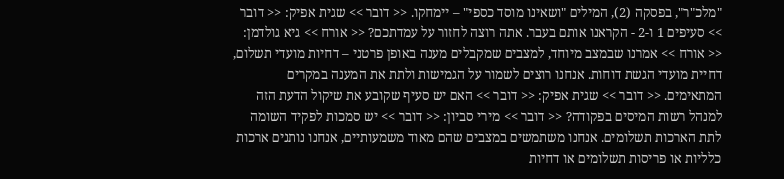"מלכ"ר", בפסקה (2), המילים "ושאינו מוסד כספי" – יימחקו. << דובר >> שגית אפיק: << דובר >> סעיפים 1 ו-2 - הקראנו אותם בעבר. אתה רוצה לחזור על עמדתכם? << אורח >> גיא גולדמן: << אורח >> אמרנו שבמצב מיוחד, למצבים שמקבלים מענה באופן פרטני – דחיות מועדי תשלום, דחיית מועדי הגשת דוחות. אנחנו רוצים לשמור על הגמישות ולתת את המענה במקרים המתאימים. << דובר >> שגית אפיק: << דובר >> האם יש סעיף שקובע את שיקול הדעת הזה למנהל רשות המיסים בפקודה? << דובר >> מירי סביון: << דובר >> יש סמכות לפקיד השומה לתת הארכות תשלומים. אנחנו משתמשים במצבים שהם מאוד משמעותיים, אנחנו נותנים ארכות כלליות או פריסות תשלומים או דחיות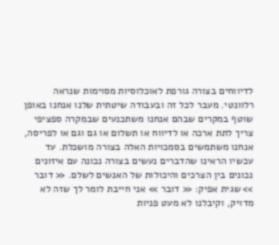לדיווחים בצורה גורפת לאוכלוסיות מסוימות שנראה רלוונטי. מעבר לכל זה ובעבודה שיטתית שלנו אנחנו באופן שוטף במקרים שבהם אנחנו משתכנעים שבמקרה ספציפי צריך לתת ארכה או לדיווח או תשלום או גם וגם או לפריסה, אנחנו משתמשים בסמכויות האלה בצורה מושכלת. עד עכשיו הראינו שהדברים נעשים בצורה נכונה עם איזונים נכונים בין הצרכים והיכולות של האנשים לשלם. << דובר >> שגית אפיק: << דובר >> אני חייבת לומר לך שזה לא מדויק, וקיבלנו לא מעט פניות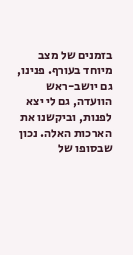בזמנים של מצב מיוחד בעורף. פנינו, גם יושב-ראש הוועדה, גם לי יצא לפנות, וביקשנו את הארכות האלה. נכון שבסופו של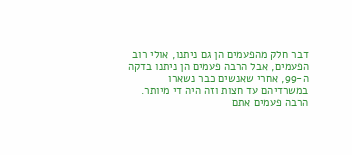דבר חלק מהפעמים הן גם ניתנו, אולי רוב הפעמים, אבל הרבה פעמים הן ניתנו בדקה ה-99, אחרי שאנשים כבר נשארו במשרדיהם עד חצות וזה היה די מיותר. הרבה פעמים אתם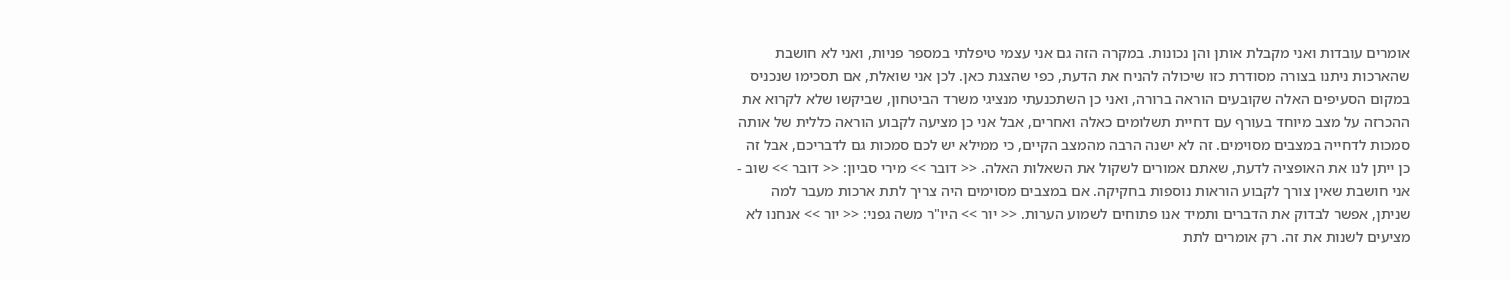אומרים עובדות ואני מקבלת אותן והן נכונות. במקרה הזה גם אני עצמי טיפלתי במספר פניות, ואני לא חושבת שהארכות ניתנו בצורה מסודרת כזו שיכולה להניח את הדעת, כפי שהצגת כאן. לכן אני שואלת, אם תסכימו שנכניס במקום הסעיפים האלה שקובעים הוראה ברורה, ואני כן השתכנעתי מנציגי משרד הביטחון, שביקשו שלא לקרוא את ההכרזה על מצב מיוחד בעורף עם דחיית תשלומים כאלה ואחרים, אבל אני כן מציעה לקבוע הוראה כללית של אותה סמכות לדחייה במצבים מסוימים. זה לא ישנה הרבה מהמצב הקיים, כי ממילא יש לכם סמכות גם לדבריכם, אבל זה כן ייתן לנו את האופציה לדעת, שאתם אמורים לשקול את השאלות האלה. << דובר >> מירי סביון: << דובר >> שוב - אני חושבת שאין צורך לקבוע הוראות נוספות בחקיקה. אם במצבים מסוימים היה צריך לתת ארכות מעבר למה שניתן, אפשר לבדוק את הדברים ותמיד אנו פתוחים לשמוע הערות. << יור >> היו"ר משה גפני: << יור >> אנחנו לא מציעים לשנות את זה. רק אומרים לתת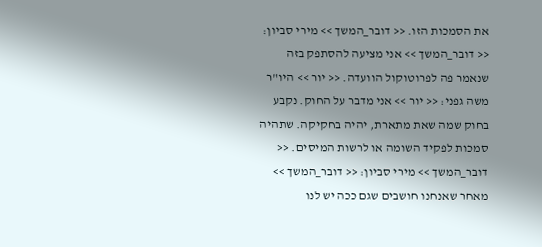את הסמכות הזו. << דובר_המשך >> מירי סביון: << דובר_המשך >> אני מציעה להסתפק בזה שנאמר פה לפרוטוקול הוועדה. << יור >> היו"ר משה גפני: << יור >> אני מדבר על החוק. נקבע בחוק שמה שאת מתארת, יהיה בחקיקה. שתהיה סמכות לפקיד השומה או לרשות המיסים. << דובר_המשך >> מירי סביון: << דובר_המשך >> מאחר שאנחנו חושבים שגם ככה יש לנו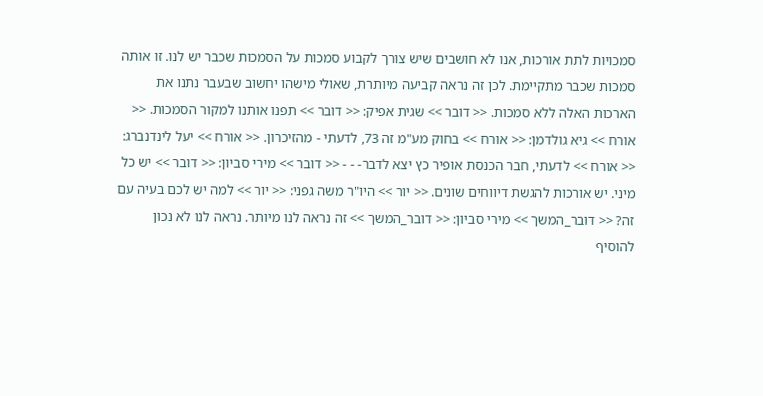סמכויות לתת אורכות, אנו לא חושבים שיש צורך לקבוע סמכות על הסמכות שכבר יש לנו. זו אותה סמכות שכבר מתקיימת. לכן זה נראה קביעה מיותרת, שאולי מישהו יחשוב שבעבר נתנו את הארכות האלה ללא סמכות. << דובר >> שגית אפיק: << דובר >> תפנו אותנו למקור הסמכות. << אורח >> גיא גולדמן: << אורח >> בחוק מע"מ זה 73, לדעתי - מהזיכרון. << אורח >> יעל לינדנברג: << אורח >> לדעתי, חבר הכנסת אופיר כץ יצא לדבר- - - << דובר >> מירי סביון: << דובר >> יש כל מיני. יש אורכות להגשת דיווחים שונים. << יור >> היו"ר משה גפני: << יור >> למה יש לכם בעיה עם זה? << דובר_המשך >> מירי סביון: << דובר_המשך >> זה נראה לנו מיותר. נראה לנו לא נכון להוסיף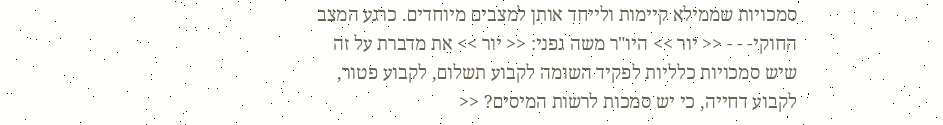סמכויות שממילא קיימות ולייחד אותן למצבים מיוחדים. כרגע המצב החוקי- - - << יור >> היו"ר משה גפני: << יור >> את מדברת על זה שיש סמכויות כלליות לפקיד השומה לקבוע תשלום, לקבוע פטור, לקבוע דחייה, כי יש סמכות לרשות המיסים? <<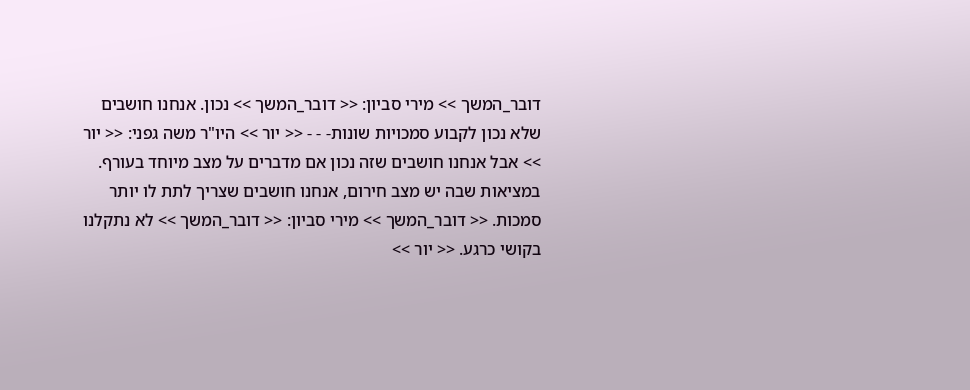דובר_המשך >> מירי סביון: << דובר_המשך >> נכון. אנחנו חושבים שלא נכון לקבוע סמכויות שונות- - - << יור >> היו"ר משה גפני: << יור >> אבל אנחנו חושבים שזה נכון אם מדברים על מצב מיוחד בעורף. במציאות שבה יש מצב חירום, אנחנו חושבים שצריך לתת לו יותר סמכות. << דובר_המשך >> מירי סביון: << דובר_המשך >> לא נתקלנו בקושי כרגע. << יור >>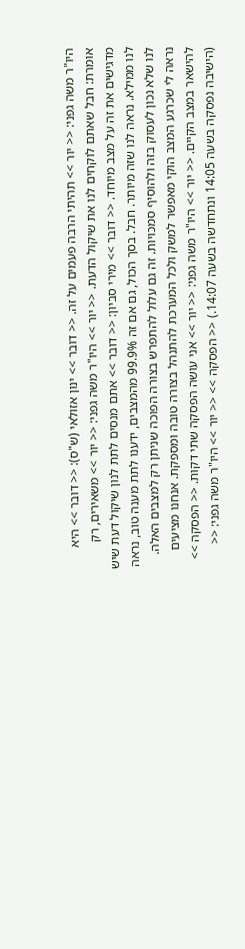היו"ר משה גפני: << יור >> תהיתי הרבה פעמים על זה. << דובר >> ינון אזולאי (ש"ס): << דובר >> היא אומרת: חבל שאתם לוקחים לנו את שיקול הדעת. << יור >> היו"ר משה גפני: << יור >> משאירים, רק מדגישים את זה על מצב מיוחד. << דובר >> מירי סביון: << דובר >> אתם מנסים לתת לנון שיקול דעת שיש לנו ממילא. נראה לנו שזה מיותר. חבל. בסך הכול, גם אם זה 99.9% מהמצבים, ידענו לתת מענה טוב, נראה לנו שלא נכון לעסוק בזה ולהוסיף סמכויות. זה גם עלול להתפרש בצורה הפוכה שניתן רק למצבים האלה. נראה לי שכרגע המצב הוקי מאפשר למשק ולכל המערכת להתנהל בצורה טובה ומספקת. אנחנו מציעים להישאר במצב הקיים. << יור >> היו"ר משה גפני: << יור >> אני עושה הפסקה שתי דקות. << הפסקה >> (הישיבה נפסקה בשעה 14:05 ונתחדשה בשעה 14:07.) << הפסקה >> << יור >> היו"ר משה גפני: <<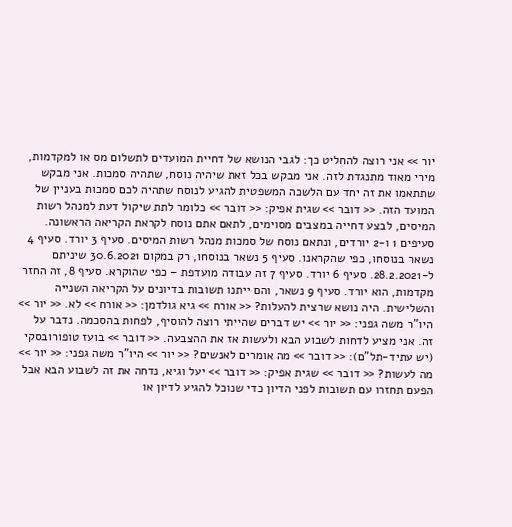יור >> אני רוצה להחליט כך: לגבי הנושא של דחיית המועדים לתשלום מס או למקדמות, מירי מאוד מתנגדת לזה. אני מבקש בכל זאת שיהיה נוסח, שתהיה סמכות. אני מבקש שתתאמו את זה יחד עם הלשכה המשפטית להגיע לנוסח שתהיה לכם סמכות בעניין של המועד הזה. << דובר >> שגית אפיק: << דובר >> כלומר לתת שיקול דעת למנהל רשות המיסים, לבצע דחייה במצבים מסוימים, לתאם אתם נוסח לקראת הקריאה הראשונה. סעיפים 1 ו-2 יורדים, ונתאם נוסח של סמכות מנהל רשות המיסים. סעיף 3 יורד. סעיף 4 נשאר בנוסחו, כפי שהקראנו. סעיף 5 נשאר בנוסחו, רק במקום 30.6.2021 שיניתם ל-28.2.2021. סעיף 6 יורד. סעיף 7 זה עבודה מועדפת – כפי שהוקרא. סעיף 8, זה החזר מקדמות, הוא יורד. סעיף 9 נשאר, והם ייתנו תשובות בדיונים על הקריאה השנייה והשלישית. היה נושא שרצית להעלות? << אורח >> גיא גולדמן: << אורח >> לא. << יור >> היו"ר משה גפני: << יור >> יש דברים שהייתי רוצה להוסיף, לפחות בהסכמה. נדבר על זה. אני מציע לדחות לשבוע הבא ולעשות אז את ההצבעה. << דובר >> בועז טופורובסקי (יש עתיד-תל"ם): << דובר >> מה אומרים לאנשים? << יור >> היו"ר משה גפני: << יור >> מה לעשות? << דובר >> שגית אפיק: << דובר >> יעל וגיא, נדחה את זה לשבוע הבא אבל הפעם תחזרו עם תשובות לפני הדיון כדי שנוכל להגיע לדיון או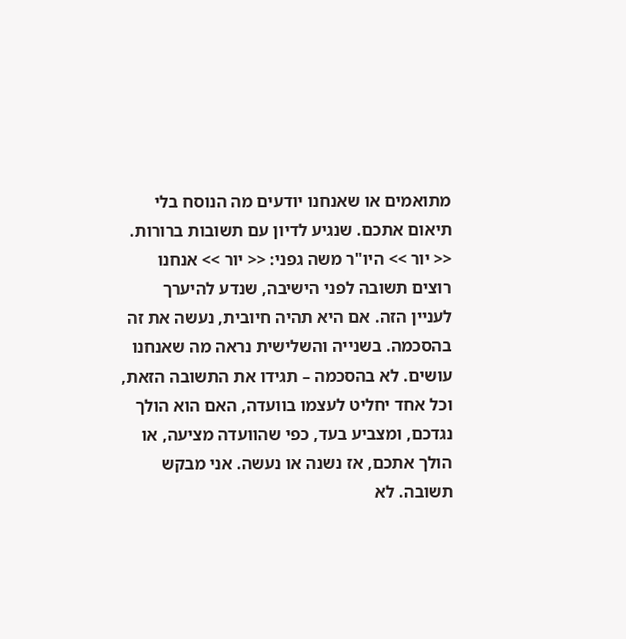מתואמים או שאנחנו יודעים מה הנוסח בלי תיאום אתכם. שנגיע לדיון עם תשובות ברורות. << יור >> היו"ר משה גפני: << יור >> אנחנו רוצים תשובה לפני הישיבה, שנדע להיערך לעניין הזה. אם היא תהיה חיובית, נעשה את זה בהסכמה. בשנייה והשלישית נראה מה שאנחנו עושים. לא בהסכמה – תגידו את התשובה הזאת, וכל אחד יחליט לעצמו בוועדה, האם הוא הולך נגדכם, ומצביע בעד, כפי שהוועדה מציעה, או הולך אתכם, אז נשנה או נעשה. אני מבקש תשובה. לא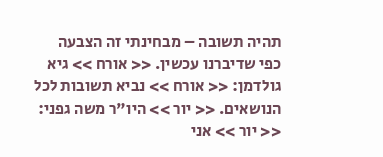תהיה תשובה – מבחינתי זה הצבעה כפי שדיברנו עכשין. << אורח >> גיא גולדמן: << אורח >> נביא תשובות לכל הנושאים. << יור >> היו"ר משה גפני: << יור >> אני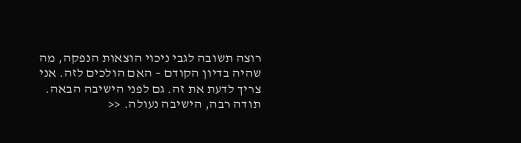רוצה תשובה לגבי ניכוי הוצאות הנפקה, מה שהיה בדיון הקודם – האם הולכים לזה. אני צריך לדעת את זה. גם לפני הישיבה הבאה. תודה רבה, הישיבה נעולה. <<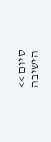סיום >> הישיבה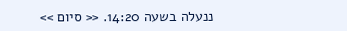ננעלה בשעה 14:20. << סיום >>